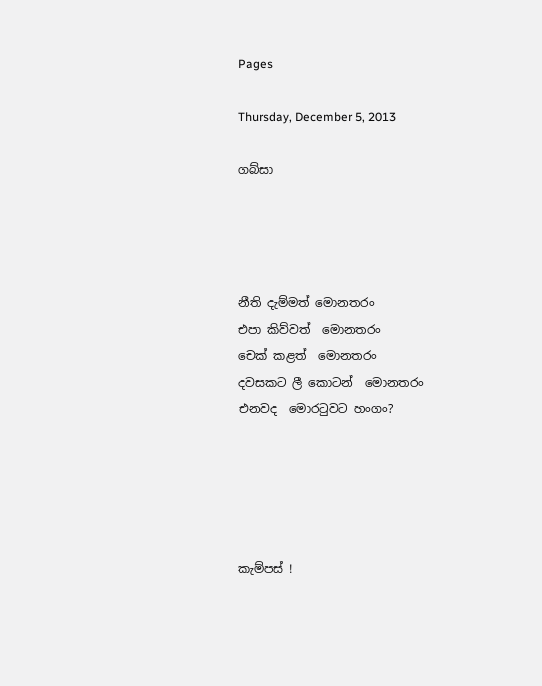Pages

Thursday, December 5, 2013

ගබ්සා




නීති දැම්මත් මොනතරං
එපා කිව්වත්  මොනතරං
චෙක් කළත්  මොනතරං
දවසකට ලී කොටන්  මොනතරං
එනවද  මොරටුවට හංගං?





කැම්පස් !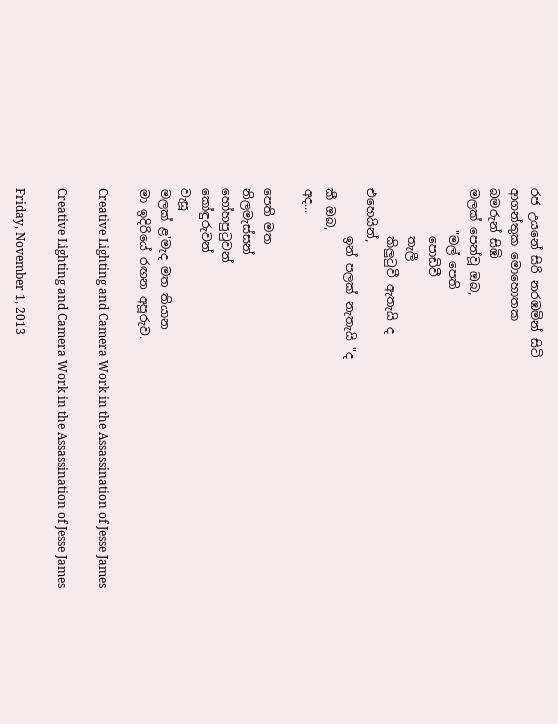රජ උයනේ සිරි නරඹමින් සිටි
ආගන්තුක මොහොතක
බමරුන් සිඹි
මලක් පෙන්වූ ඔබ,
       "මල් පෙති
        පොඩිවී
        තැලී
        කිලුටුවී ඇතැයි ද
එහෙයින්,
        ඉන් පලක් නැතැයි "ද
කී ඔබ,
අද...

පෙති මත
නිලමැස්සන්
හෝහපුටුවන්
කෝඳුරුවන්
වැසූ
මලක් ළ'මැද මත තියාන
මා ඉදිරියේ රඟන අපූරුව.

Creative Lighting and Camera Work in the Assassination of Jesse James

Creative Lighting and Camera Work in the Assassination of Jesse James

Friday, November 1, 2013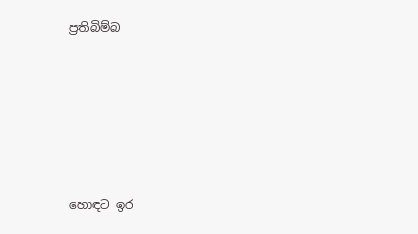ප්‍රතිබිම්බ






හොඳට ඉර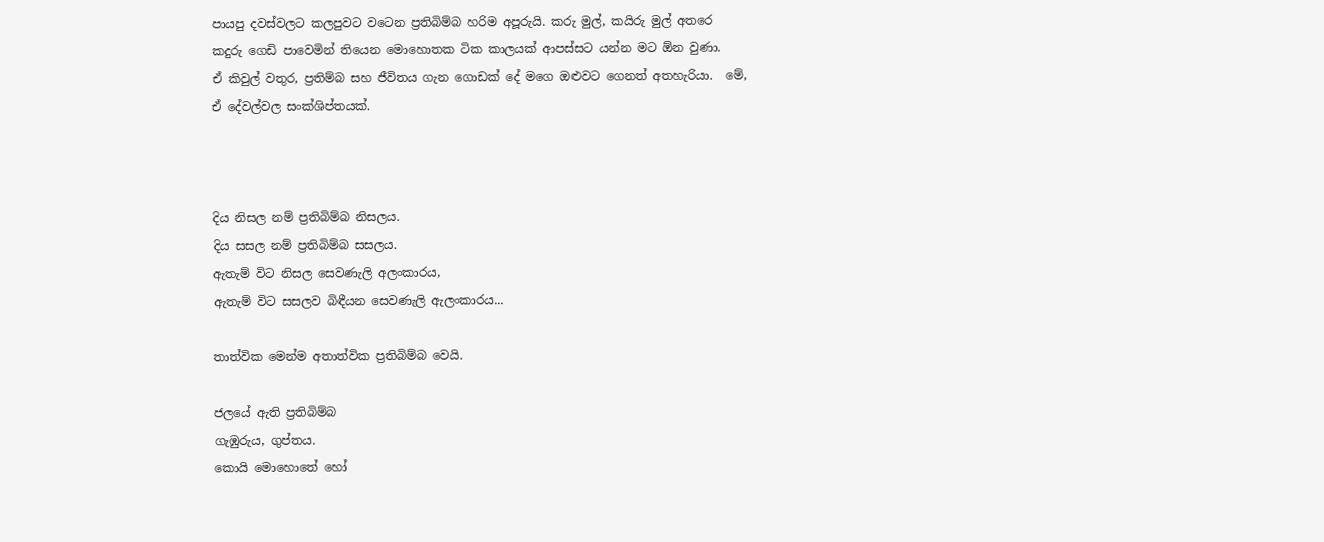පායපු දවස්වලට කලපුවට වටෙන ප්‍රතිබිම්බ හරිම අපූරුයි. කරු මුල්, කයිරු මුල් අතරෙ කදුරු ගෙඩි පාවෙමින් තියෙන මොහොතක ටික කාලයක් ආපස්සට යන්න මට ඕන වුණා.
ඒ කිවුල් වතුර, ප්‍රතිම්බ සහ ජීවිතය ගැන ගොඩක් දේ මගෙ ඔළුවට ගෙනත් අතහැරියා.  මේ, ඒ දේවල්වල සංක්ශිප්තයක්.



දිය නිසල නම් ප්‍රතිබිම්බ නිසලය.
දිය සසල නම් ප්‍රතිබිම්බ සසලය.
ඇතැම් විට නිසල සෙවණැලි අලංකාරය,
ඇතැම් විට සසලව බිඳීයන සෙවණැලි ඇලංකාරය...

තාත්වික මෙන්ම අතාත්වික ප්‍රතිබිම්බ වෙයි.

ජලයේ ඇති ප්‍රතිබිම්බ
ගැඹුරුය, ගුප්තය.
කොයි මොහොතේ හෝ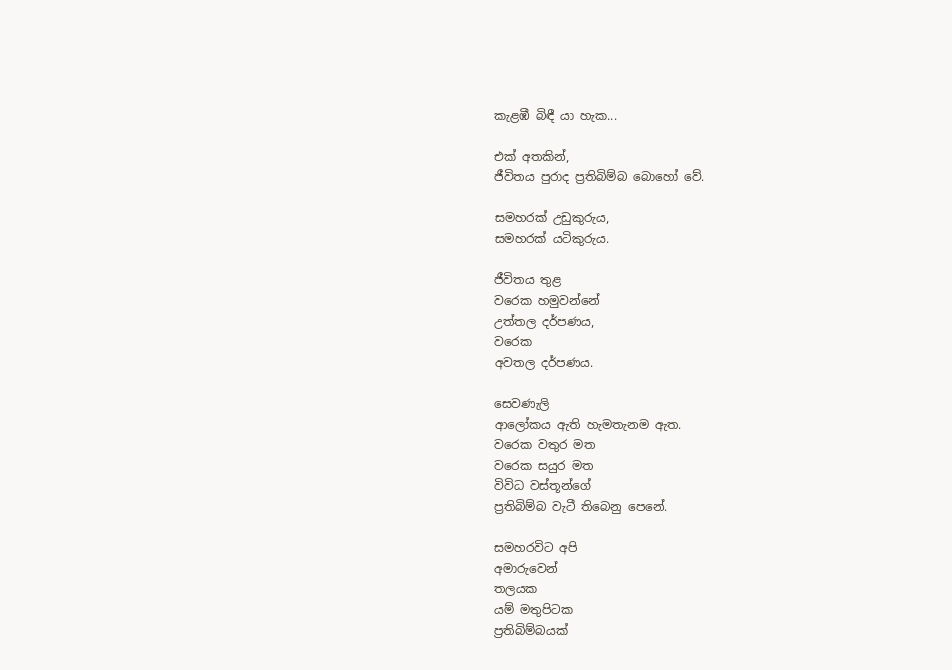කැළඹී බිඳී යා හැක...

එක් අතකින්,
ජීවිතය පුරාද ප්‍රතිබිම්බ බොහෝ වේ.

සමහරක් උඩුකුරුය,
සමහරක් යටිකුරුය.

ජීවිතය තුළ
වරෙක හමුවන්නේ
උත්තල දර්පණය,
වරෙක
අවතල දර්පණය.

සෙවණැලි
ආලෝකය ඇති හැමතැනම ඇත.
වරෙක වතුර මත
වරෙක සයුර මත
විවිධ වස්තූන්ගේ
ප්‍රතිබිම්බ වැටී තිබෙනු පෙනේ.

සමහරවිට අපි
අමාරුවෙන්
තලයක
යම් මතුපිටක
ප්‍රතිබිම්බයක්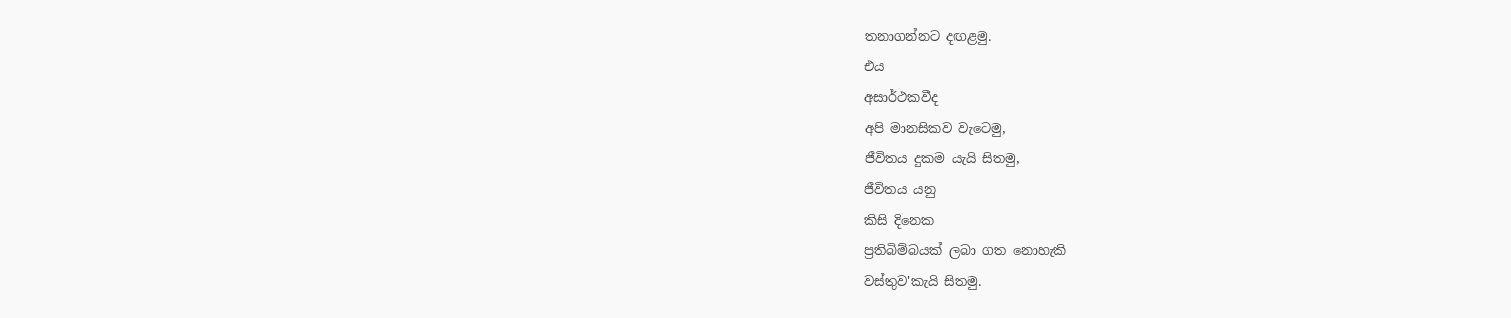තනාගන්නට දඟළමු.
එය
අසාර්ථකවීද
අපි මානසිකව වැටෙමු,
ජීවිතය දුකම යැයි සිතමු,
ජීවිතය යනු
කිසි දිනෙක
ප්‍රතිබිම්බයක් ලබා ගත නොහැකි
වස්තුව'කැයි සිතමු.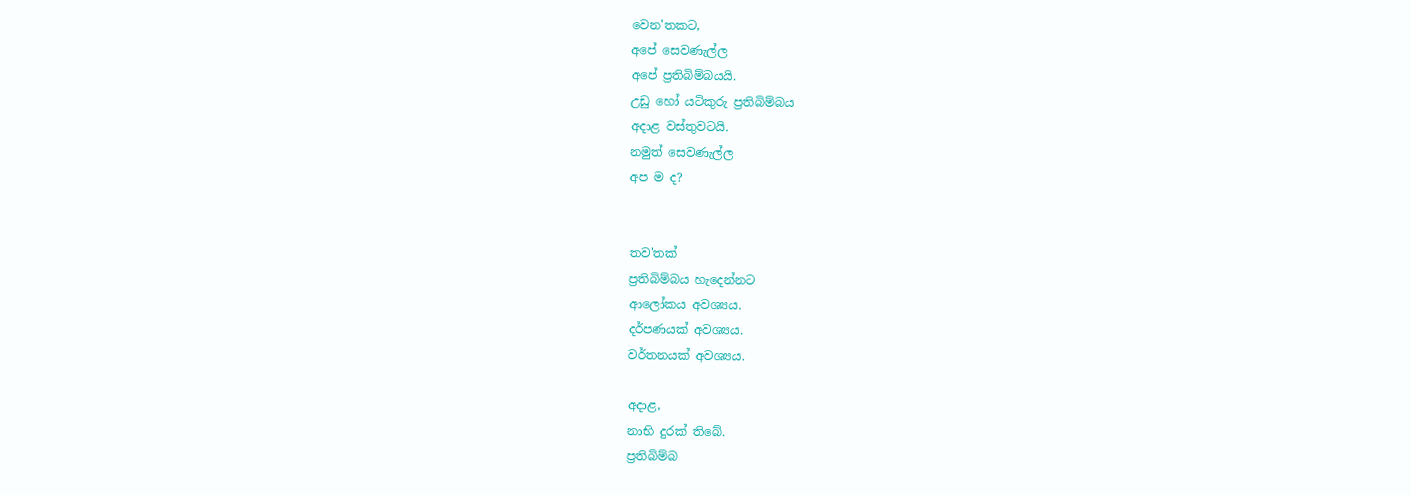වෙන'තකට,
අපේ සෙවණැල්ල
අපේ ප්‍රතිබිම්බයයි.
උඩු හෝ යටිකුරු ප්‍රතිබිම්බය
අදාළ වස්තුවටයි.
නමුත් සෙවණැල්ල
අප ම ද?


තව'තක්
ප්‍රතිබිම්බය හැදෙන්නට
ආලෝකය අවශ්‍යය.
දර්පණයක් අවශ්‍යය.
වර්තනයක් අවශ්‍යය.

අදාළ,
නාභි දුරක් තිබේ.
ප්‍රතිබිම්බ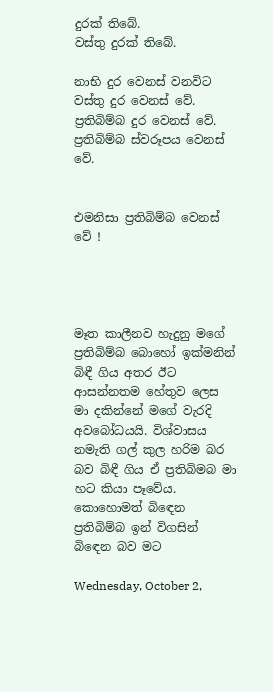දුරක් තිබේ.
වස්තු දුරක් තිබේ.

නාභි දුර වෙනස් වනවිට
වස්තු දුර වෙනස් වේ.
ප්‍රතිබිම්බ දුර වෙනස් වේ.
ප්‍රතිබිම්බ ස්වරූපය වෙනස් වේ.


එමනිසා ප්‍රතිබිම්බ වෙනස් වේ !




මෑත කාලීනව හැදුනු මගේ ප්‍රතිබිම්බ බොහෝ ඉක්මනින් බිඳී ගිය අතර ඊට ආසන්නතම හේතුව ලෙස මා දකින්නේ මගේ වැරදි අවබෝධයයි. විශ්වාසය නමැති ගල් කුල හරිම බර බව බිඳී ගිය ඒ ප්‍රතිබිමබ මා හට කියා පෑවේය. කොහොමත් බිඳෙන ප්‍රතිබිම්බ ඉන් විගසින් බිඳෙන බව මට

Wednesday, October 2,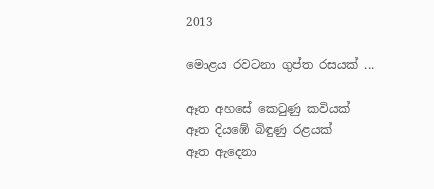2013

මොළය රවටනා ගුප්ත රසයක් ...

ඈත අහසේ කෙටුණු කවියක්
ඈත දියඹේ බිඳුණු රළයක්
ඈත ඇදෙනා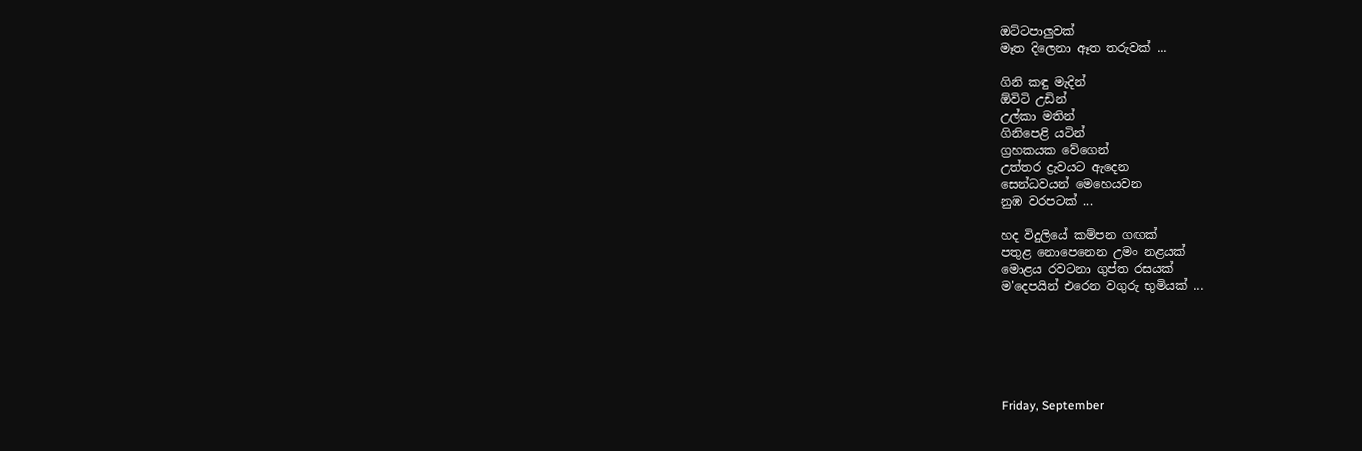ඔට්ටපාලුවක්
මෑත දිලෙනා ඈත තරුවක් ...

ගිනි කඳු මැදින්
ඕවිටි උඩින්
උල්කා මතින්
ගිනිපෙළි යටින්
ග්‍රහකයක වේගෙන්
උත්තර ද්‍රැවයට ඇදෙන
සෙන්ධවයන් මෙහෙයවන
නුඹ වරපටක් ...

හද විදුලියේ කම්පන ගඟක්
පතුළ නොපෙනෙන උමං නළයක්
මොළය රවටනා ගුප්ත රසයක්
ම'දෙපයින් එරෙන වගුරු භුමියක් ...






Friday, September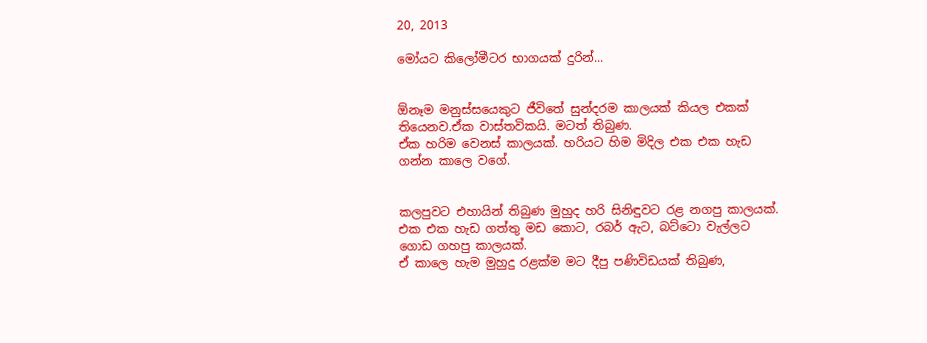20, 2013

මෝයට කිලෝමීටර භාගයක් දුරින්...


ඕනෑම මනුස්සයෙකුට ජීවිතේ සුන්දරම කාලයක් කියල එකක් තියෙනව.ඒක වාස්තවිකයි. මටත් තිබුණ.
ඒක හරිම වෙනස් කාලයක්. හරියට හිම මිදිල එක එක හැඩ ගන්න කාලෙ වගේ.


කලපුවට එහායින් තිබුණ මුහුද හරි සිනිඳුවට රළ නගපු කාලයක්. එක එක හැඩ ගත්තු මඩ කොට, රබර් ඇට, බට්ටො වැල්ලට ගොඩ ගහපු කාලයක්.
ඒ කාලෙ හැම මුහුදු රළක්ම මට දීපු පණිවිඩයක් තිබුණ,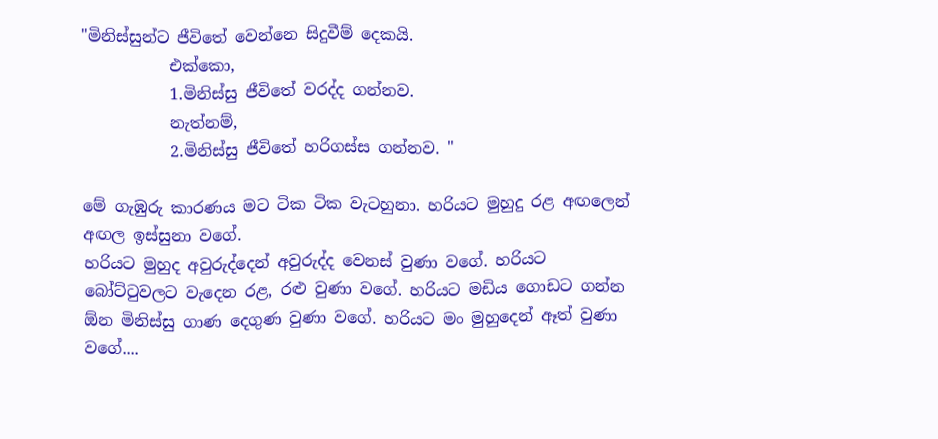"මිනිස්සුන්ට ජීවිතේ වෙන්නෙ සිදුවීම් දෙකයි.
           එක්කො,
           1.මිනිස්සු ජීවිතේ වරද්ද ගන්නව.
           නැත්නම්,
           2.මිනිස්සු ජීවිතේ හරිගස්ස ගන්නව. "

මේ ගැඹුරු කාරණය මට ටික ටික වැටහුනා. හරියට මුහුදු රළ අඟලෙන් අඟල ඉස්සුනා වගේ.
හරියට මුහුද අවුරුද්දෙන් අවුරුද්ද වෙනස් වුණා වගේ. හරියට බෝට්ටුවලට වැදෙන රළ, රළු වුණා වගේ. හරියට මඩිය ගොඩට ගන්න ඕන මිනිස්සු ගාණ දෙගුණ වුණා වගේ. හරියට මං මුහුදෙන් ඈත් වුණා වගේ....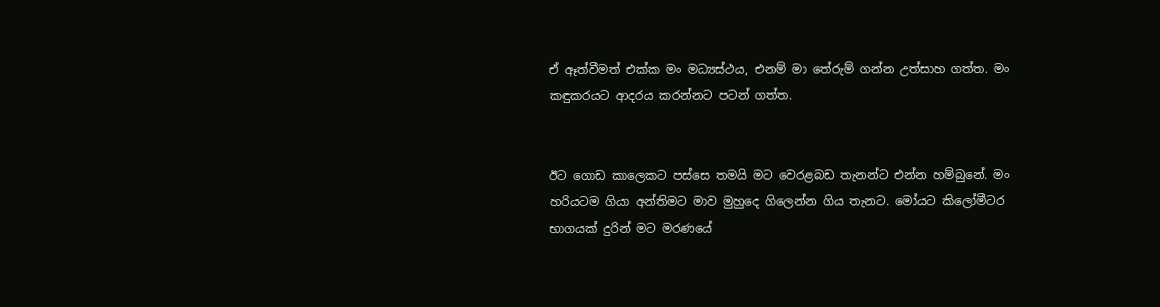ඒ ඈත්වීමත් එක්ක මං මධ්‍යස්ථය, එනම් මා තේරුම් ගන්න උත්සාහ ගත්ත. මං කඳුකරයට ආදරය කරන්නට පටන් ගත්ත.


ඊට ගොඩ කාලෙකට පස්සෙ තමයි මට වෙරළබඩ තැනන්ට එන්න හම්බුනේ. මං හරියටම ගියා අන්තිමට මාව මුහුදෙ ගිලෙන්න ගිය තැනට. මෝයට කිලෝමීටර භාගයක් දුරින් මට මරණයේ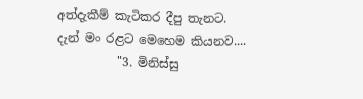අත්දැකීම් කැටිකර දීපු තැනට.
දැන් මං රළට මෙහෙම කියනව....
          "3. මිනිස්සු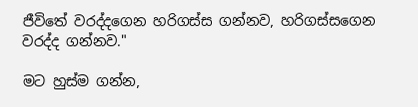ජීවිතේ වරද්දගෙන හරිගස්ස ගන්නව, හරිගස්සගෙන වරද්ද ගන්නව."

මට හුස්ම ගන්න,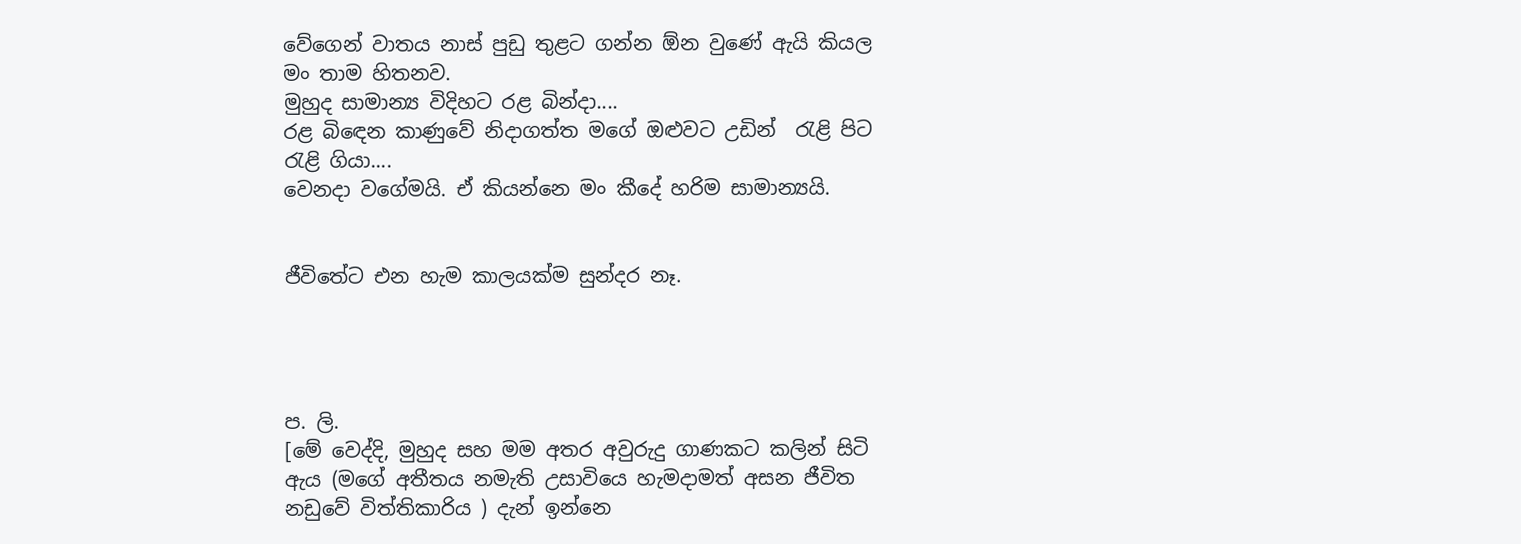වේගෙන් වාතය නාස් පුඩු තුළට ගන්න ඕන වුණේ ඇයි කියල මං තාම හිතනව.
මුහුද සාමාන්‍ය විදිහට රළ බින්දා....
රළ බිඳෙන කාණුවේ නිදාගත්ත මගේ ඔළුවට උඩින්  රැළි පිට රැළි ගියා....
වෙනදා වගේමයි. ඒ කියන්නෙ මං කීදේ හරිම සාමාන්‍යයි.


ජීවිතේට එන හැම කාලයක්ම සුන්දර නෑ.




ප. ලි.
[මේ වෙද්දි, මුහුද සහ මම අතර අවුරුදු ගාණකට කලින් සිටි ඇය (මගේ අතීතය නමැති උසාවියෙ හැමදාමත් අසන ජීවිත නඩුවේ විත්තිකාරිය ) දැන් ඉන්නෙ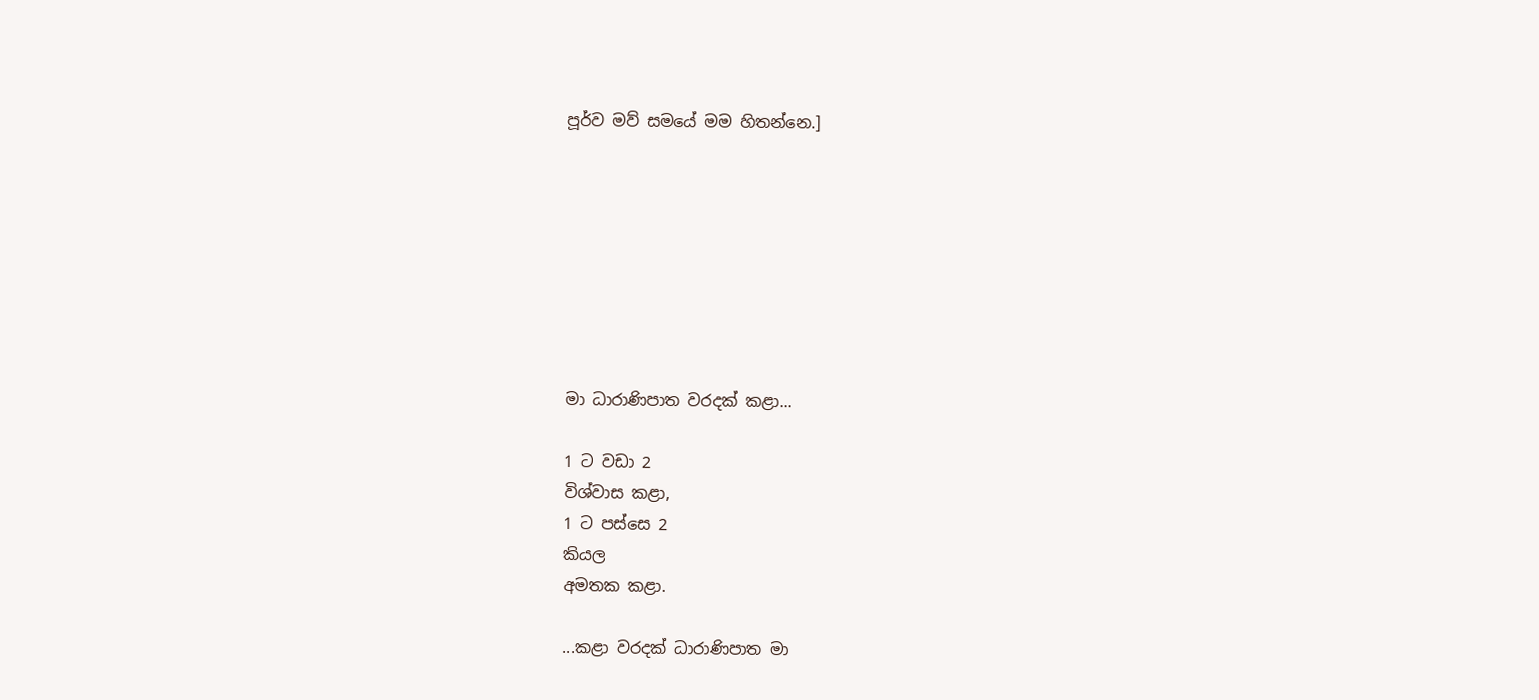පූර්ව මව් සමයේ මම හිතන්නෙ.]








මා ධාරාණිපාත වරදක් කළා...

1 ට වඩා 2
විශ්වාස කළා,
1 ට පස්සෙ 2
කියල
අමතක කළා.

...කළා වරදක් ධාරාණිපාත මා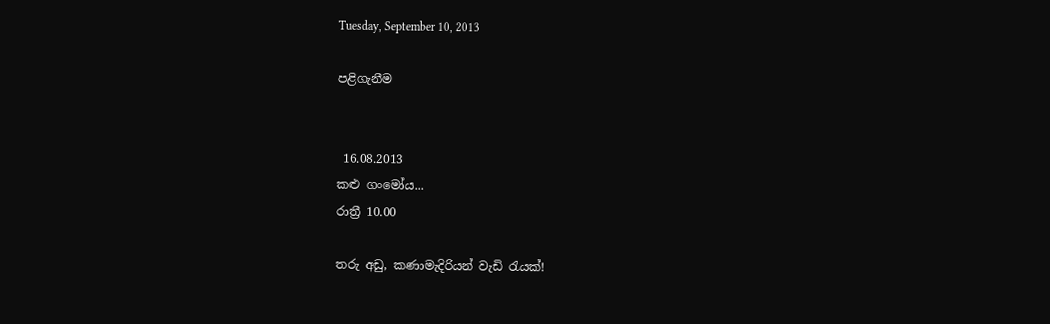Tuesday, September 10, 2013

පළිගැනීම


 16.08.2013
කළු ගංමෝය...
රාත්‍රී 10.00

තරු අඩු, කණාමැදිරියන් වැඩි රැයක්!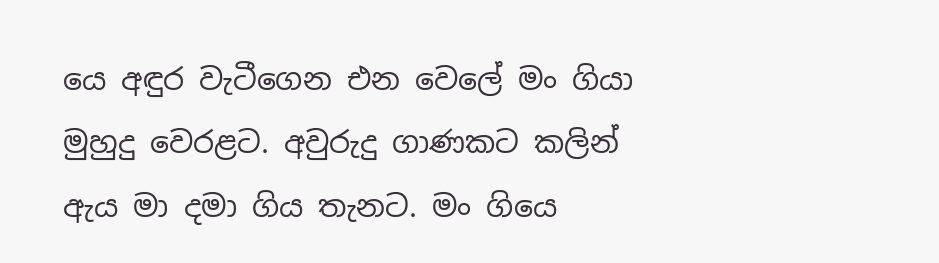යෙ අඳුර වැටීගෙන එන වෙලේ මං ගියා මුහුදු වෙරළට. අවුරුදු ගාණකට කලින් ඇය මා දමා ගිය තැනට. මං ගියෙ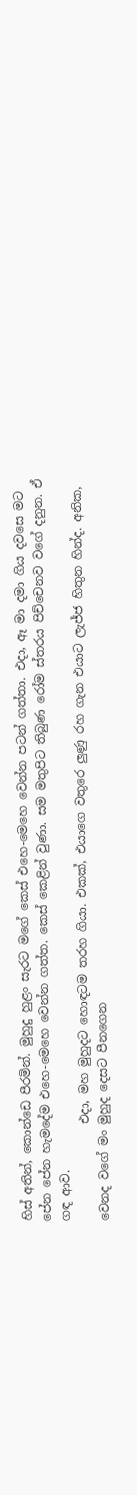හිස් අතින්, කොන්ඩෙ පීරමින්. මුහුදු හුළං සැරට මගේ කෙස් එහෙ-මෙහෙ වෙන්න පටන් ගත්තා. එදා, ඈ මා දමා ගිය දවසෙ මට පේන පේන හැමදේම එහෙ-මෙහෙ වෙන්න ගත්ත. කෙස් කෙළින් වුණා. සම මතුපිට තිබුණ රෝම ස්තරය පිච්චෙනව වගේ දනුන. ඒ ගඳ ආව.
                එදා, මහ මුහුදට හොඳටම තරහ ගියා. එකක්, එයාගෙ වතුරෙ ලුණු රහ ගැන එයාට ලැජ්ජ හිතුන හින්ද. අනික, වෙනද වගේ මං මුහුද දෙසට පීනගෙන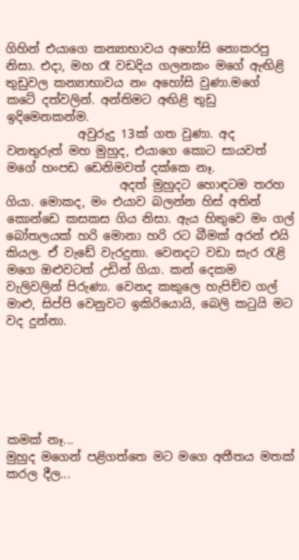ගිහින් එයාගෙ කන්‍යාභාවය අහෝසි නොකරපු නිසා. එදා, මහ රෑ වඩදිය ගලනකං මගේ ඇඟිළි තුඩුවල කන්‍යාභාවය නං අහෝසි වුණා.මගේ කටේ දත්වලින්. අන්තිමට අඟිළි තුඩු ඉදිමෙනකන්ම.
            අවුරුදු 13ක් ගත වුණා. අද වනතුරුත් මහ මුහුද, එයාගෙ කොට සායවත් මගේ හංපඩ ඩෙනිමවත් දක්කෙ නෑ.
                   අදත් මුහුදට හොඳටම තරහ ගියා. මොකද, මං එයාව බලන්න හිස් අතින් කොන්ඩෙ කසකස ගිය නිසා. ඇය හිතුවෙ මං ගල් බෝතලයක් හරි මොනා හරි රට බීමක් අරන් එයි කියල. ඒ වැඩේ වැරදුනා. වෙනදට වඩා සැර රැළි මගෙ ඔළුවටත් උඩින් ගියා. කන් දෙකම වැලිවලින් පිරුණා. වෙනද කකුලෙ හැපිච්ච ගල් මාළු, සිප්පි වෙනුවට ඉකිරියොයි, බෙලි කටුයි මට වද දුන්නා.






කමක් නෑ...
මුහුද මගෙන් පළිගත්තෙ මට මගෙ අතීතය මතක් කරල දීල...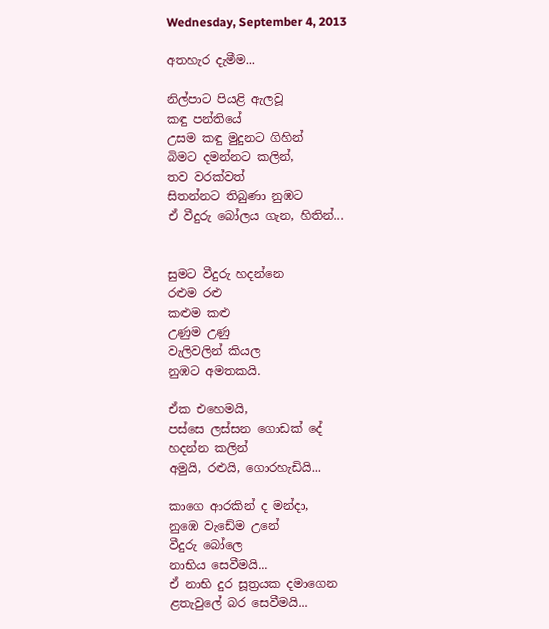Wednesday, September 4, 2013

අතහැර දැමීම...

නිල්පාට පියළි ඇලවූ
කඳු පන්තියේ
උසම කඳු මුදුනට ගිහින්
බිමට දමන්නට කලින්,
තව වරක්වත්
සිතන්නට තිබුණා නුඹට
ඒ වීදුරු බෝලය ගැන, හිතින්...


සුමට වීදුරු හදන්නෙ
රළුම රළු
කළුම කළු
උණුම උණු
වැලිවලින් කියල
නුඹට අමතකයි.

ඒක එහෙමයි,
පස්සෙ ලස්සන ගොඩක් දේ
හදන්න කලින්
අමුයි, රළුයි, ගොරහැඩියි...

කාගෙ ආරකින් ද මන්දා,
නුඹෙ වැඩේම උනේ
වීදුරු බෝලෙ
නාභිය සෙවීමයි...
ඒ නාභි දුර සූත්‍රයක දමාගෙන
ළතැවුලේ බර සෙවීමයි...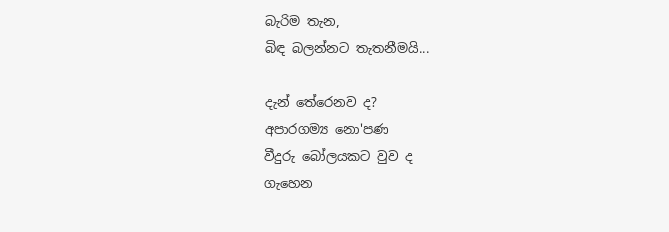බැරිම තැන,
බිඳ බලන්නට තැතනීමයි...

දැන් තේරෙනව ද?
අපාරගම්‍ය නො'පණ
වීදුරු බෝලයකට වුව ද
ගැහෙන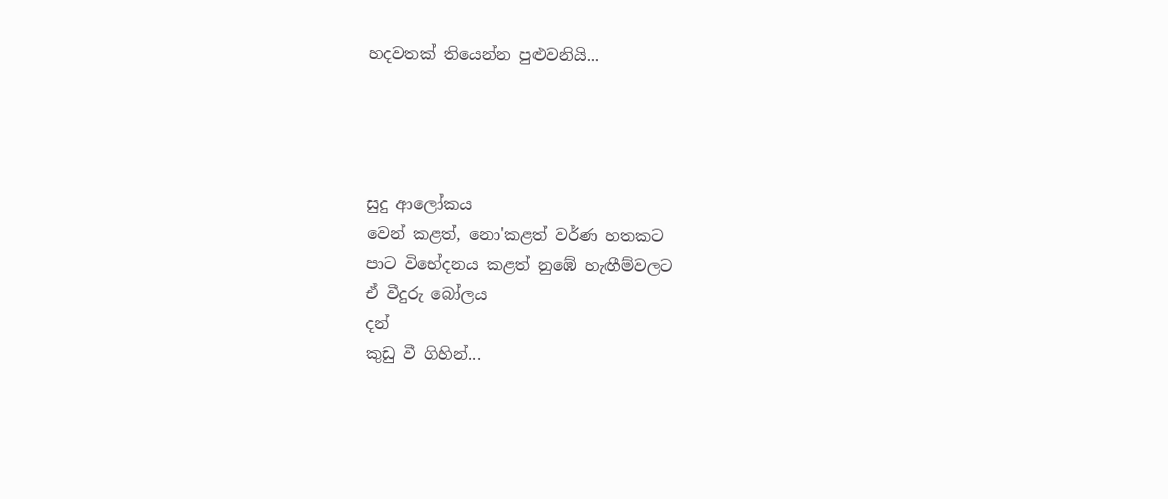හදවතක් තියෙන්න පුළුවනියි...




සුදු ආලෝකය
වෙන් කළත්, නො'කළත් වර්ණ හතකට
පාට විභේදනය කළත් නුඹේ හැඟීම්වලට
ඒ වීදුරු බෝලය
දන්
කුඩු වී ගිහින්...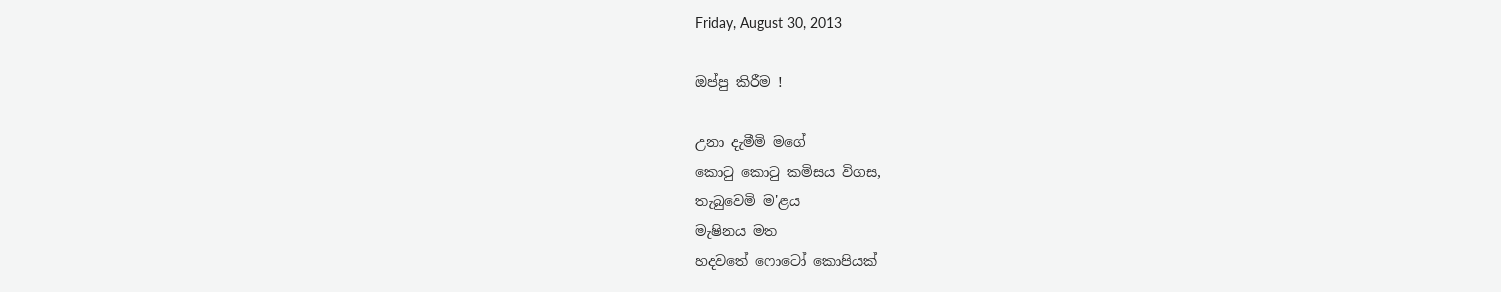Friday, August 30, 2013

ඔප්පු කිරීම !

උනා දැමීමි මගේ
කොටු කොටු කමිසය විගස,
තැබුවෙමි ම'ළය
මැෂිනය මත
හදවතේ ෆොටෝ කොපියක්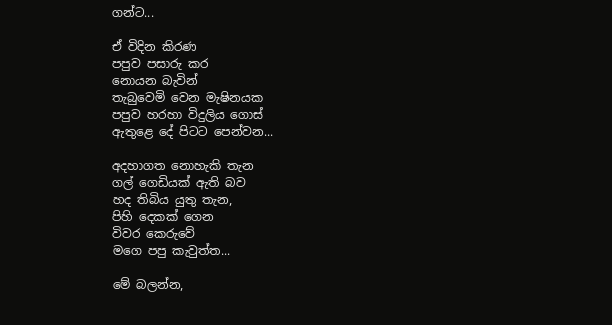ගන්ට...

ඒ විදින කිරණ
පපුව පසාරු කර
නොයන බැවින්
තැබුවෙමි වෙන මැෂිනයක
පපුව හරහා විදුලිය ගොස්
ඇතුළෙ දේ පිටට පෙන්වන...

අදහාගත නොහැකි තැන
ගල් ගෙඩියක් ඇති බව
හද තිබිය යුතු තැන,
පිහි දෙකක් ගෙන
විවර කෙරුවේ
මගෙ පපු කැවුත්ත...

මේ බලන්න,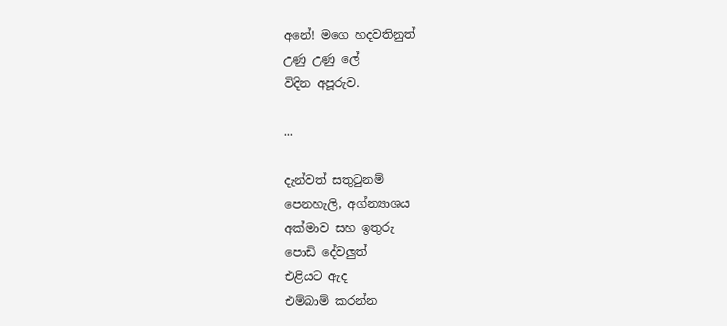අනේ! මගෙ හදවතිනුත්
උණු උණු ලේ
විදින අපූරුව.

...

දැන්වත් සතුටුනම්
පෙනහැලි, අග්න්‍යාශය
අක්මාව සහ ඉතුරු
පොඩි දේවලුත්
එළියට ඇද
එම්බාම් කරන්න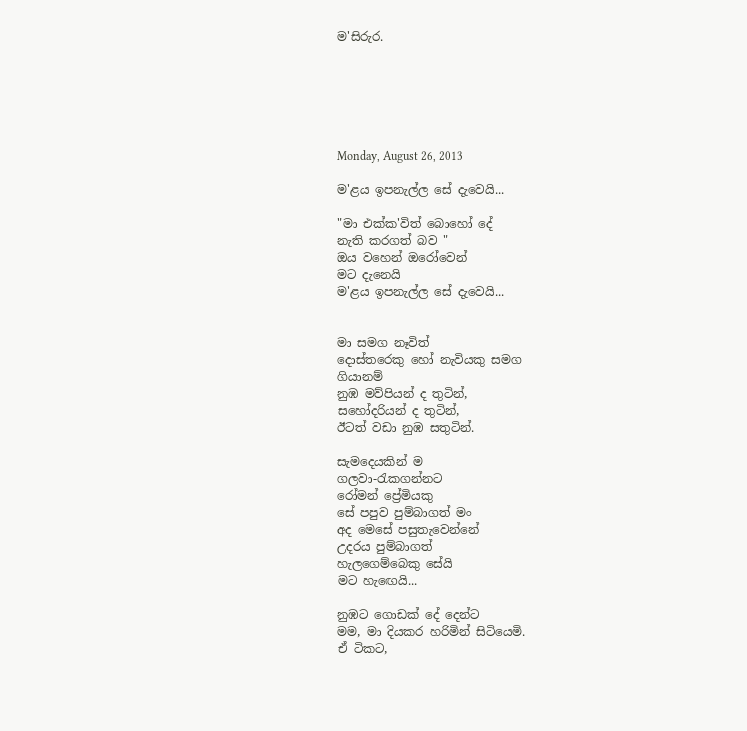ම'සිරුර.






Monday, August 26, 2013

ම'ළය ඉපනැල්ල සේ දැවෙයි...

"මා එක්ක'විත් බොහෝ දේ
නැති කරගත් බව "
ඔය වහෙන් ඔරෝවෙන්
මට දැනෙයි
ම'ළය ඉපනැල්ල සේ දැවෙයි...


මා සමග නෑවිත්
දොස්තරෙකු හෝ නැවියකු සමග
ගියානම්
නුඹ මව්පියන් ද තුටින්,
සහෝදරියන් ද තුටින්,
ඊටත් වඩා නුඹ සතුටින්.

සැමදෙයකින් ම
ගලවා-රැකගන්නට
රෝමන් ප්‍රේමියකු
සේ පපුව පුම්බාගත් මං
අද මෙසේ පසුතැවෙන්නේ
උදරය පුම්බාගත්
හැලගෙම්බෙකු සේයි
මට හැඟෙයි...

නුඹට ගොඩක් දේ දෙන්ට
මම, මා දියකර හරිමින් සිටියෙමි.
ඒ ටිකට,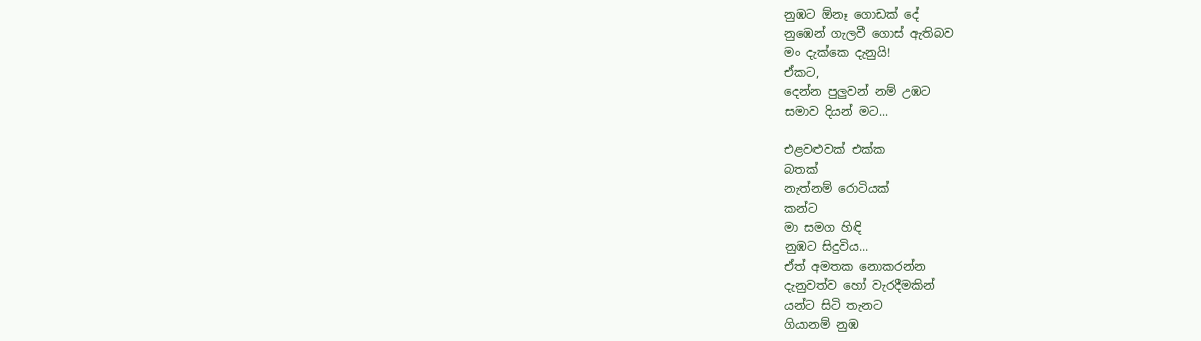නුඹට ඕනෑ ගොඩක් දේ
නුඹෙන් ගැලවී ගොස් ඇතිබව
මං දැක්කෙ දැනුයි!
ඒකට,
දෙන්න පුලුවන් නම් උඹට
සමාව දියන් මට...

එළවළුවක් එක්ක
බතක්
නැත්නම් රොටියක්
කන්ට
මා සමග හිඳි
නුඹට සිදුවිය...
ඒත් අමතක නොකරන්න
දැනුවත්ව හෝ වැරදීමකින්
යන්ට සිටි තැනට
ගියානම් නුඹ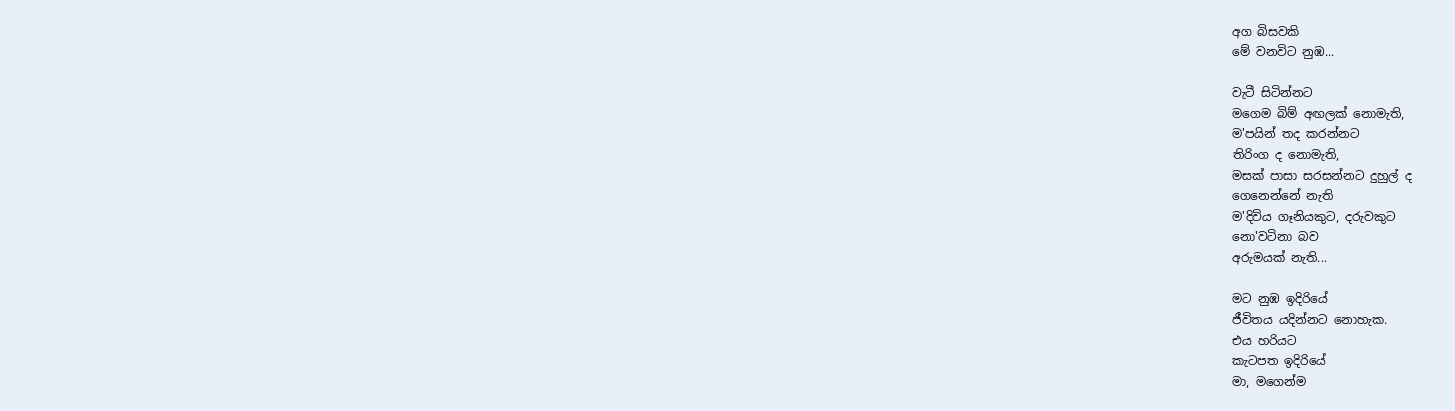අග බිසවකි
මේ වනවිට නුඹ...

වැටී සිටින්නට
මගෙම බිම් අඟලක් නොමැති,
ම'පයින් තද කරන්නට
තිරිංග ද නොමැති,
මසක් පාසා සරසන්නට දුහුල් ද
ගෙනෙන්නේ නැති
ම'දිවිය ගෑනියකුට, දරුවකුට
නො'වටිනා බව
අරුමයක් නැති...

මට නුඹ ඉදිරියේ
ජීවිතය යදින්නට නොහැක.
එය හරියට
කැටපත ඉදිරියේ
මා, මගෙන්ම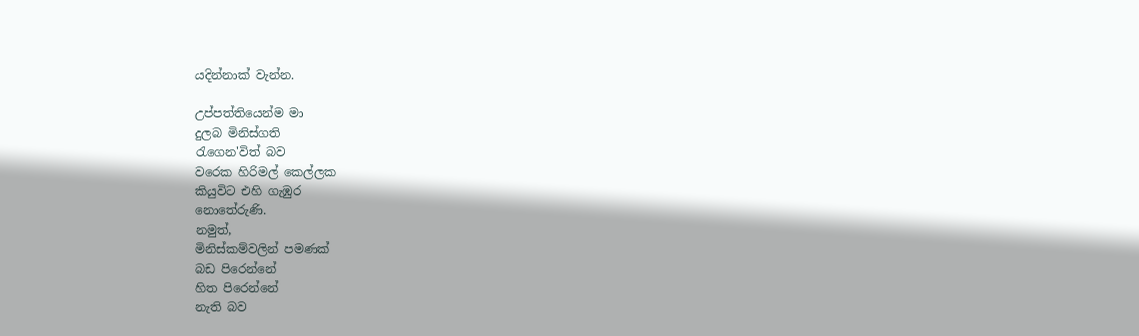යදින්නාක් වැන්න.

උප්පත්තියෙන්ම මා
දුලබ මිනිස්ගති
රැගෙන'විත් බව
වරෙක හිරිමල් කෙල්ලක
කියුවිට එහි ගැඹුර
නොතේරුණි.
නමුත්,
මිනිස්කම්වලින් පමණක්
බඩ පිරෙන්නේ
හිත පිරෙන්නේ
නැති බව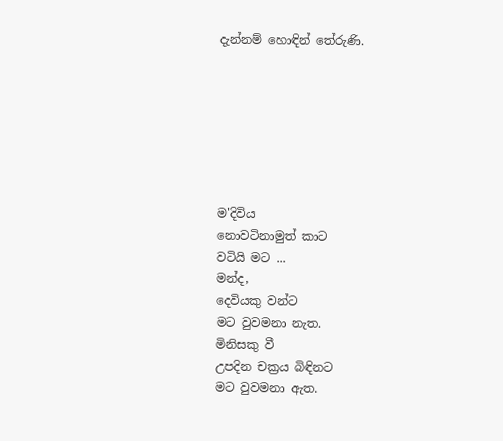දැන්නම් හොඳින් තේරුණි.







ම'දිවිය
නොවටිනාමුත් කාට
වටියි මට ...
මන්ද,
දෙවියකු වන්ට
මට වුවමනා නැත.
මිනිසකු වී
උපදින චක්‍රය බිඳිනට
මට වුවමනා ඇත.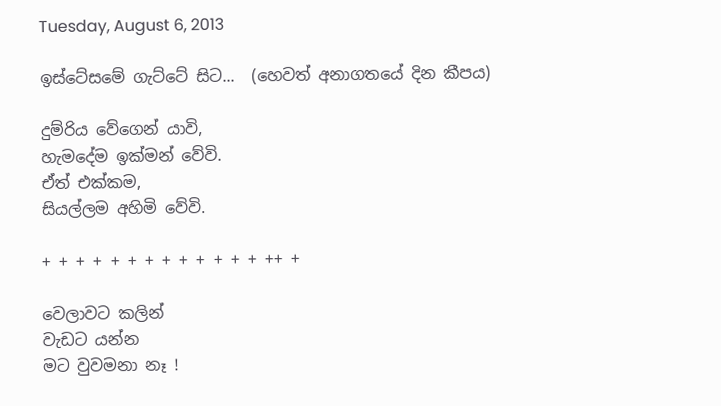Tuesday, August 6, 2013

ඉස්ටේසමේ ගැට්ටේ සිට...  (හෙවත් අනාගතයේ දින කීපය)

දුම්රිය වේගෙන් යාවි,
හැමදේම ඉක්මන් වේවි.
ඒත් එක්කම,
සියල්ලම අහිමි වේවි.

+ + + + + + + + + + + + + ++ +

වෙලාවට කලින්
වැඩට යන්න
මට වුවමනා නෑ !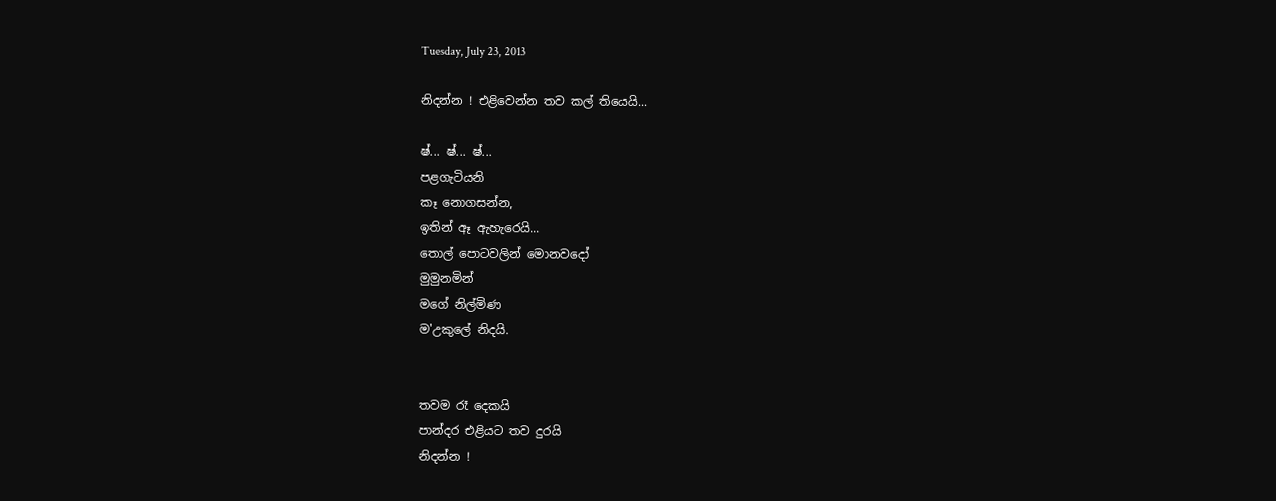Tuesday, July 23, 2013

නිදන්න ! එළිවෙන්න තව කල් තියෙයි...

ෂ්... ෂ්... ෂ්...
පළගැටියනි
කෑ නොගසන්න,
ඉතින් ඈ ඇහැරෙයි...
තොල් පොටවලින් මොනවදෝ
මුමුනමින්
මගේ නිල්මිණ
ම'උකුලේ නිදයි.


තවම රෑ දෙකයි
පාන්දර එළියට තව දුරයි
නිදන්න !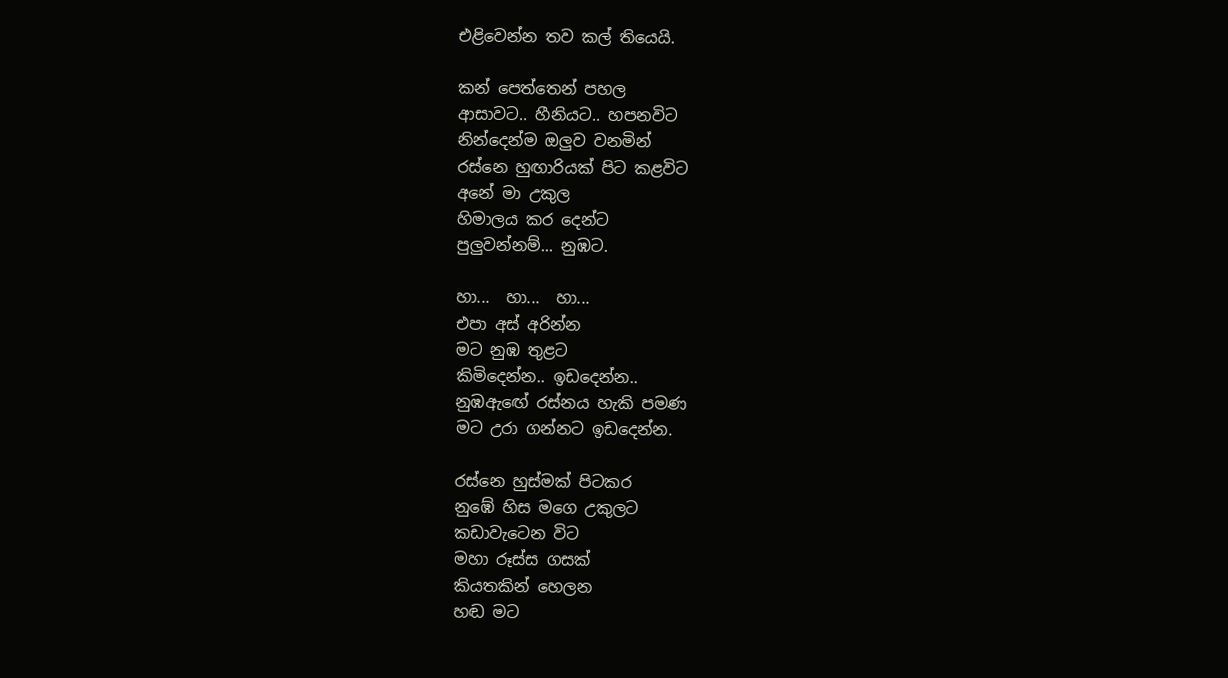එළිවෙන්න තව කල් තියෙයි.

කන් පෙත්තෙන් පහල
ආසාවට.. හීනියට.. හපනවිට
නින්දෙන්ම ඔලුව වනමින්
රස්නෙ හුඟාරියක් පිට කළවිට
අනේ මා උකුල
හිමාලය කර දෙන්ට
පුලුවන්නම්... නුඹට.

හා...  හා...  හා...
එපා අස් අරින්න
මට නුඹ තුළට
කිමිදෙන්න.. ඉඩදෙන්න..
නුඹඇඟේ රස්නය හැකි පමණ
මට උරා ගන්නට ඉඩදෙන්න.

රස්නෙ හුස්මක් පිටකර
නුඹේ හිස මගෙ උකුලට
කඩාවැටෙන විට
මහා රූස්ස ගසක්
කියතකින් හෙලන
හඬ මට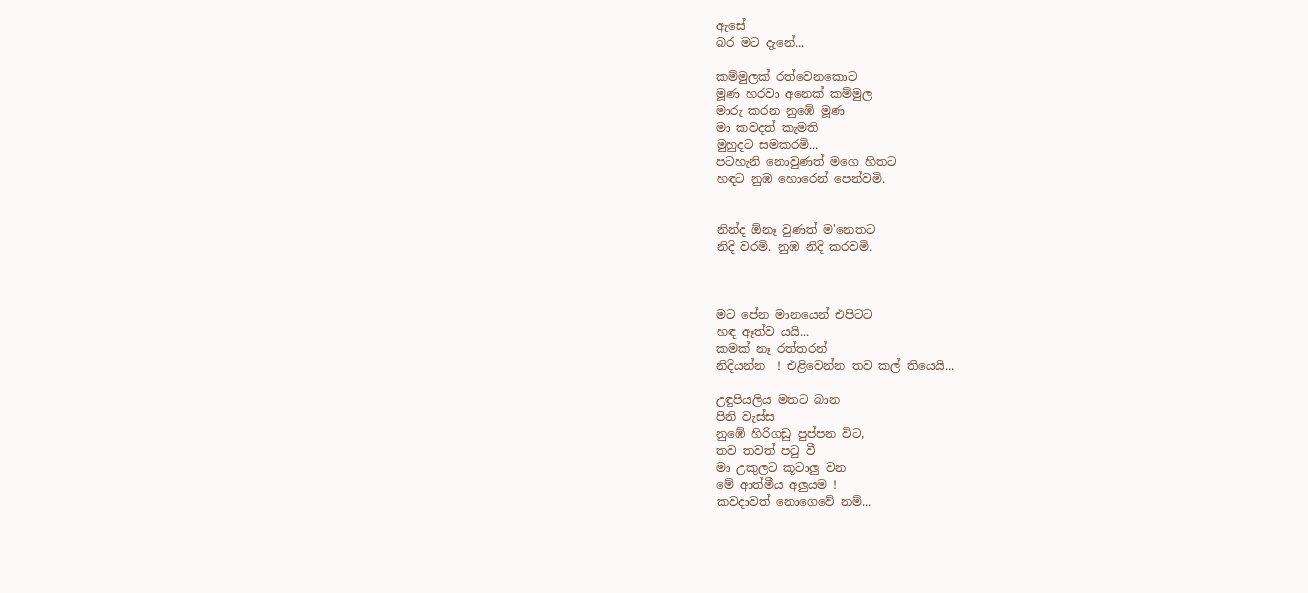ඇසේ
බර මට දැනේ...

කම්මුලක් රත්වෙනකොට
මූණ හරවා අනෙක් කම්මුල
මාරු කරන නුඹේ මූණ
මා කවදත් කැමති
මුහුදට සමකරමි...
පටහැනි නොවුණත් මගෙ හිතට
හඳට නුඹ හොරෙන් පෙන්වමි.


නින්ද ඕනෑ වුණත් ම'නෙතට
නිදි වරමි. නුඹ නිදි කරවමි.



මට පේන මානයෙන් එපිටට
හඳ ඈත්ව යයි...
කමක් නෑ රත්තරන්
නිදියන්න  ! එළිවෙන්න තව කල් තියෙයි...

උඳුපියලිය මතට බාන
පිනි වැස්ස
නුඹේ හිරිගඩු පුප්පන විට,
තව තවත් පටු වී
මා උකුලට කූටාලු වන
මේ ආත්මීය අලුයම !
කවදාවත් නොගෙවේ නම්...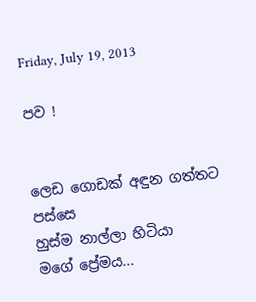Friday, July 19, 2013

පව !


ලෙඩ ගොඩක් අඳුන ගත්තට පස්සෙ
හුස්ම නාල්ලා හිටියා
මගේ ප්‍රේමය...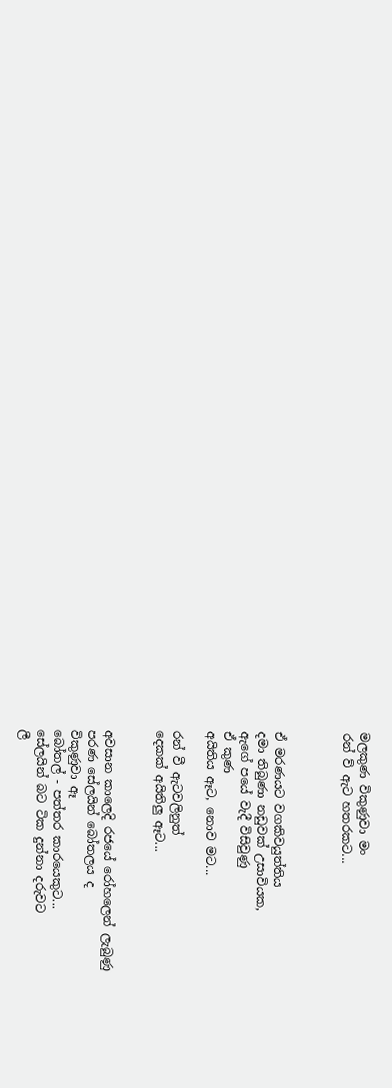මලකුණ විකුණුවා මං
රන් ව්‍ ඇට හතරකට...



ඒ මරණයට වගකිවයුත්තිය
දමා තිබුණා නඩුවක් උසාවියක,
ඇගේ පයේ වැදී විසිවුණු
ඒ කුණ
අයිතිය ඈට, නොව මට...

රන් වී ඇටවලිනුත්
දෙකක් අයිතිලු ඈට...


අවසාන කාලෙදි රජයේ රෝහලෙන් ලැබුණු
පරණ සේලයින් බෝතලය ද
විකුණුවා ඈ
බෝතල් - පත්තර කාරයෙකුට...
සේලයින් බට ටික දුන්නා දරුවට
ලී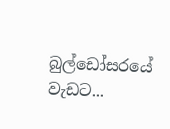බුල්ඩෝසරයේ වැඩට...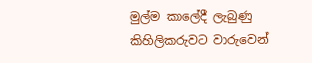මුල්ම කාලේදී ලැබුණු
කිහිලිකරුවට වාරුවෙන්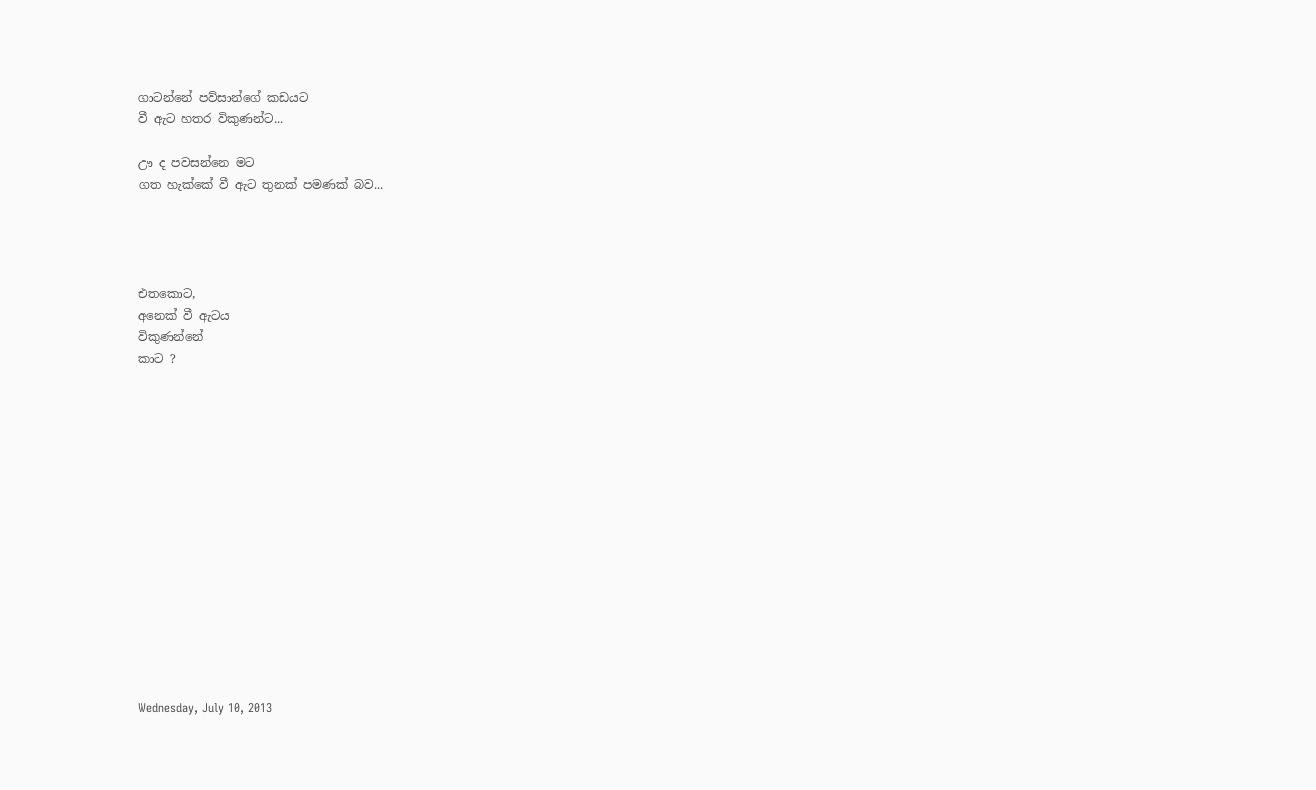ගාටන්නේ පව්සාන්ගේ කඩයට
වී ඇට හතර විකුණන්ට...

ඌ ද පවසන්නෙ මට
ගත හැක්කේ වී ඇට තුනක් පමණක් බව...




එතකොට,
අනෙක් වී ඇටය
විකුණන්නේ
කාට ?















Wednesday, July 10, 2013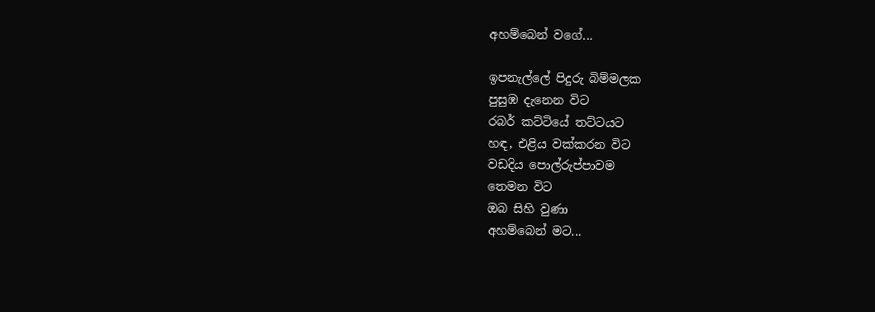අහම්බෙන් වගේ...

ඉපනැල්ලේ පිදුරු බිම්මලක
පුසුඹ දැනෙන විට
රබර් කට්ටියේ තට්ටයට
හඳ, එළිය වක්කරන විට
වඩදිය පොල්රුප්පාවම
තෙමන විට
ඔබ සිහි වුණා
අහම්බෙන් මට...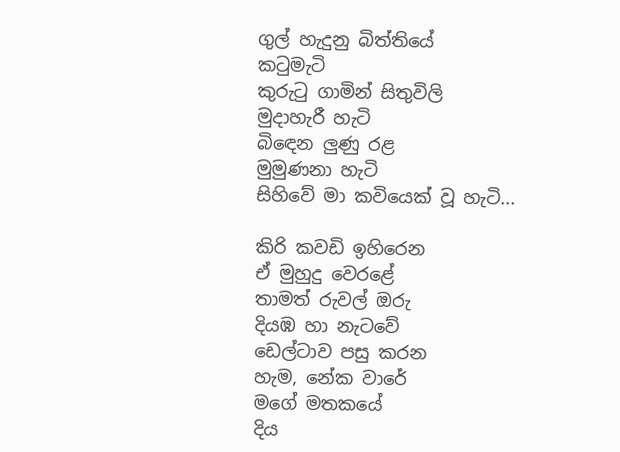ගුල් හැදුනු බිත්තියේ
කටුමැටි
කුරුටු ගාමින් සිතුවිලි
මුදාහැරී හැටි
බිඳෙන ලුණු රළ
මුමුණනා හැටි
සිහිවේ මා කවියෙක් වූ හැටි...

කිරි කවඩි ඉහිරෙන
ඒ මුහුදු වෙරළේ
තාමත් රුවල් ඔරු
දියඹ හා නැටවේ
ඩෙල්ටාව පසු කරන
හැම, නේක වාරේ
මගේ මතකයේ
දිය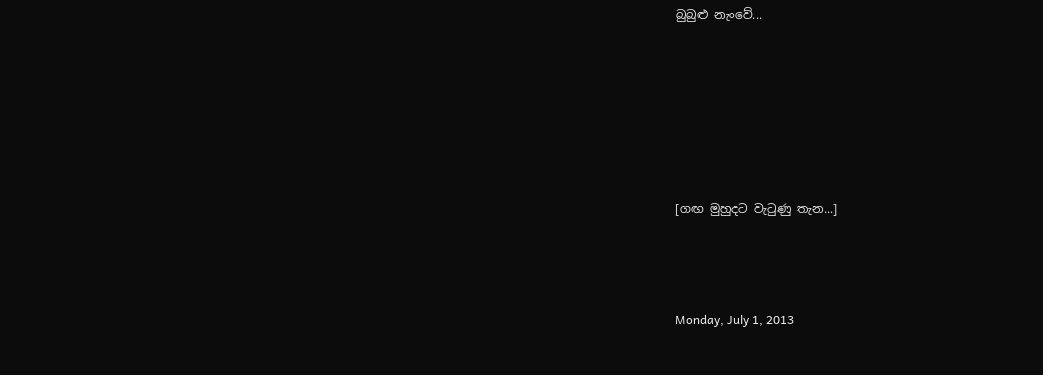බුබුළු නැංවේ...






[ගඟ මුහුදට වැටුණු තැන...]



Monday, July 1, 2013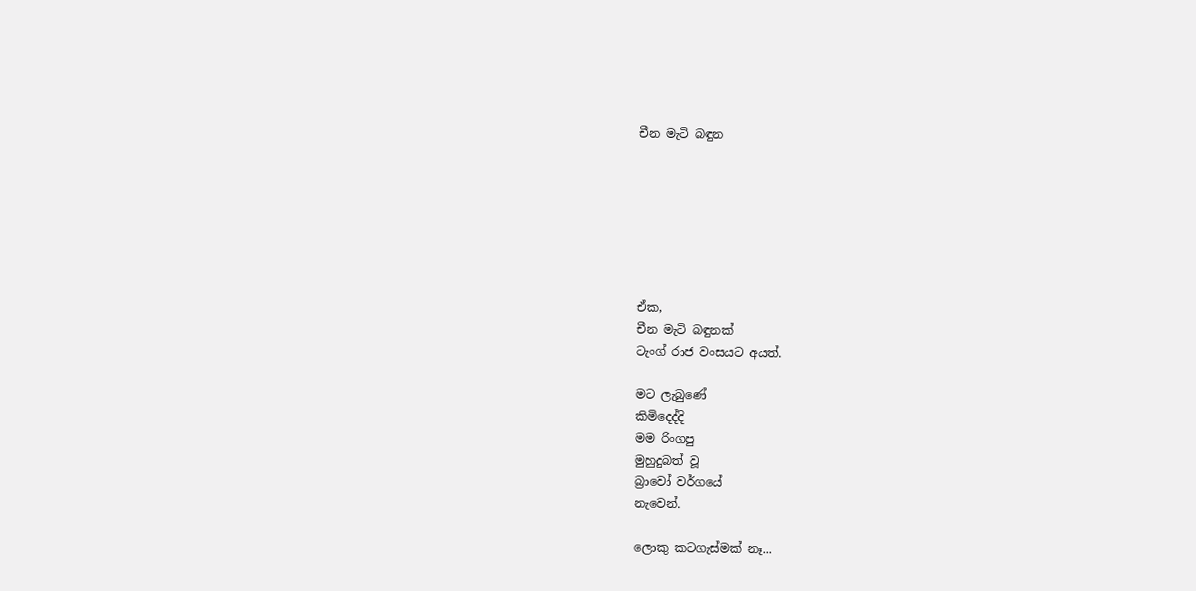චීන මැටි බඳුන







ඒක,
චීන මැටි බඳුනක්
ටැංග් රාජ වංසයට අයත්.

මට ලැබුණේ
කිමිදෙද්දි
මම රිංගපු
මුහුදුබත් වූ
බ්‍රාවෝ වර්ගයේ
නැවෙන්.

ලොකු කටගැස්මක් නෑ...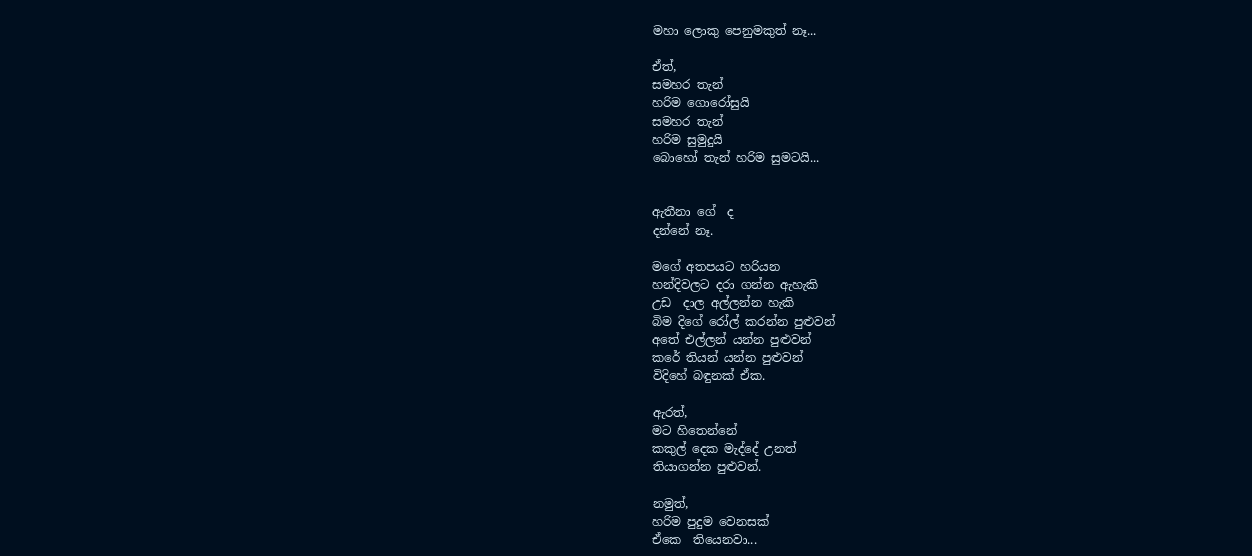මහා ලොකු පෙනුමකුත් නෑ...

ඒත්,
සමහර තැන්
හරිම ගොරෝසුයි
සමහර තැන්
හරිම සුමුදුයි
බොහෝ තැන් හරිම සුමටයි...


ඇතීනා ගේ  ද
දන්නේ නෑ.

මගේ අතපයට හරියන
හන්දිවලට දරා ගන්න ඇහැකි
උඩ  දාල අල්ලන්න හැකි
බිම දිගේ රෝල් කරන්න පුළුවන්
අතේ එල්ලන් යන්න පුළුවන්
කරේ තියන් යන්න පුළුවන්
විදිහේ බඳුනක් ඒක.

ඇරත්,
මට හිතෙන්නේ
කකුල් දෙක මැද්දේ උනත්
තියාගන්න පුළුවන්.

නමුත්,
හරිම පුදුම වෙනසක්
ඒකෙ  තියෙනවා...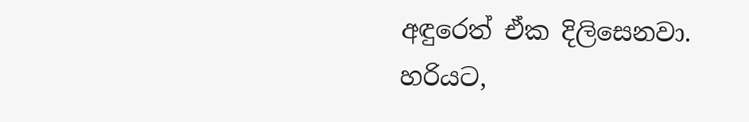අඳුරෙත් ඒක දිලිසෙනවා.
හරියට,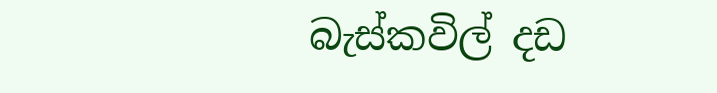බැස්කවිල් දඩ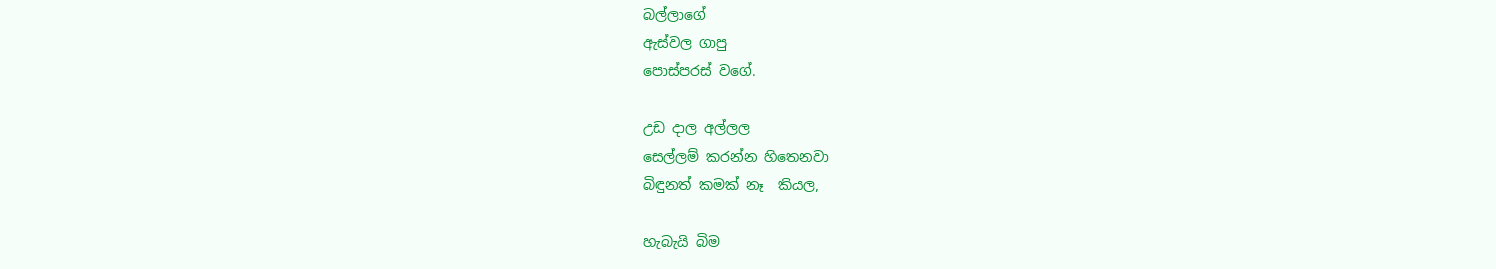බල්ලාගේ
ඇස්වල ගාපු
පොස්පරස් වගේ.

උඩ දාල අල්ලල
සෙල්ලම් කරන්න හිතෙනවා
බිඳුනත් කමක් නෑ  කියල,

හැබැයි බිම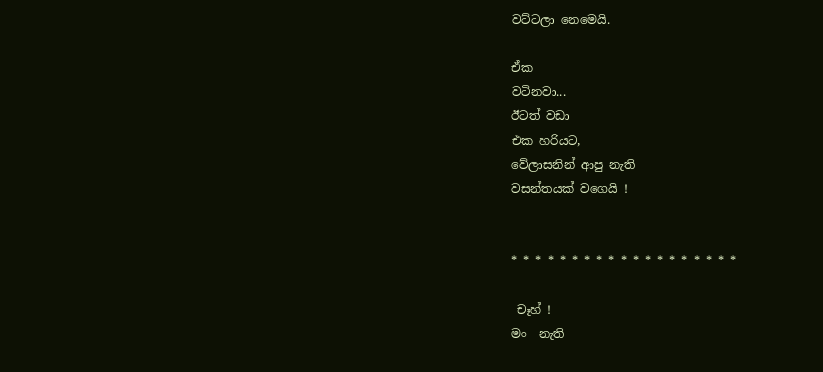වට්ටලා නෙමෙයි.

ඒක
වටිනවා...
ඊටත් වඩා
එක හරියට,
වේලාසනින් ආපු නැති
වසන්තයක් වගෙයි !


* * * * * * * * * * * * * * * * * * *

 චෑහ් !
මං  නැති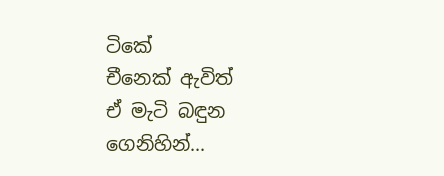ටිකේ
චීනෙක් ඇවිත්
ඒ මැටි බඳුන
ගෙනිහින්...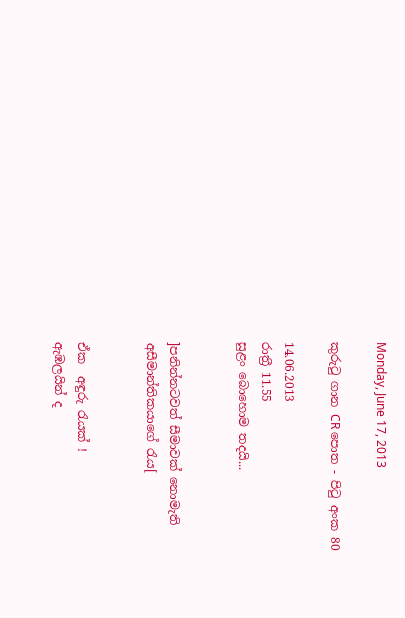Monday, June 17, 2013

කුරුටු ගාන CR පොත - පිටු අංක 80

14.06.2013
රාත්‍රී 11.55
සුළං බොහොම තදයි...


]පනින්නටවත් සීමාවක් නොමැති
අසීමාන්තිකයාගේ රැය[


ඒක  අඳුරු රැයක් !
ඇඹලයින් ද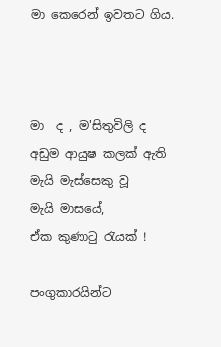මා කෙරෙන් ඉවතට ගිය.



මා  ද , ම'සිතුවිලි ද
අඩුම ආයුෂ කලක් ඇති
මැයි මැස්සෙකු වූ
මැයි මාසයේ,
ඒක කුණාටු රැයක් !

පංගුකාරයින්ට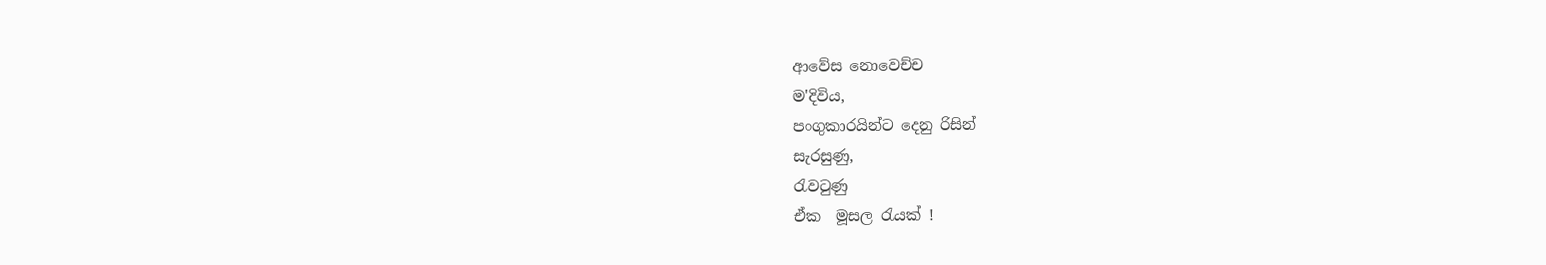ආවේස නොවෙච්ච
ම'දිවිය,
පංගුකාරයින්ට දෙනු රිසින්
සැරසුණු,
රැවටුණු
ඒක  මූසල රැයක් !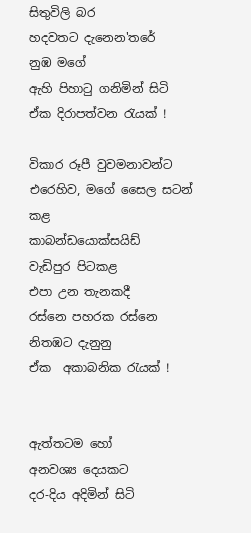සිතුවිලි බර
හදවතට දැනෙන'තරේ
නුඹ මගේ
ඇහි පිහාටු ගනිමින් සිටි
ඒක දිරාපත්වන රැයක් !

විකාර රූපී වුවමනාවන්ට
එරෙහිව, මගේ සෛල සටන් කළ
කාබන්ඩයොක්සයිඩ්
වැඩිපුර පිටකළ
එපා උන තැනකදී
රස්නෙ පහරක රස්නෙ
නිතඹට දැනුනු
ඒක  අකාබනික රැයක් !


ඇත්තටම හෝ
අනවශ්‍ය දෙයකට
දර-දිය අදිමින් සිටි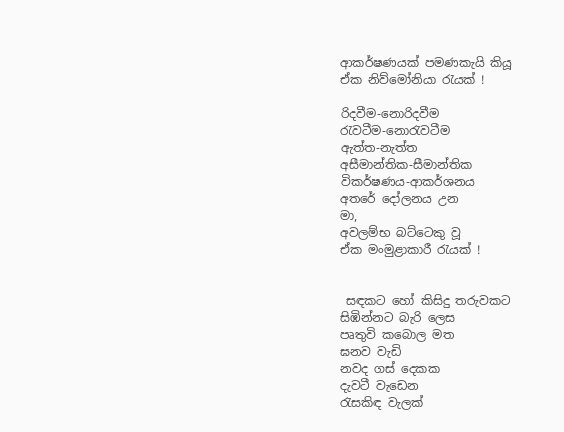ආකර්ෂණයක් පමණකැයි කියූ
ඒක නිව්මෝනියා රැයක් !

රිදවීම-නොරිදවීම
රැවටීම-නොරැවටීම
ඇත්ත-නැත්ත
අසීමාන්තික-සීමාන්තික
විකර්ෂණය-ආකර්ශනය
අතරේ දෝලනය උන
මා,
අවලම්භ බට්ටෙකු වූ
ඒක මංමුළාකාරී රැයක් !


 සඳකට හෝ කිසිදු තරුවකට
සිඹින්නට බැරි ලෙස
පෘතුවි කබොල මත
ඝනව වැඩි
නවද ගස් දෙකක
දැවටී වැඩෙන
රැසකිඳ වැලක්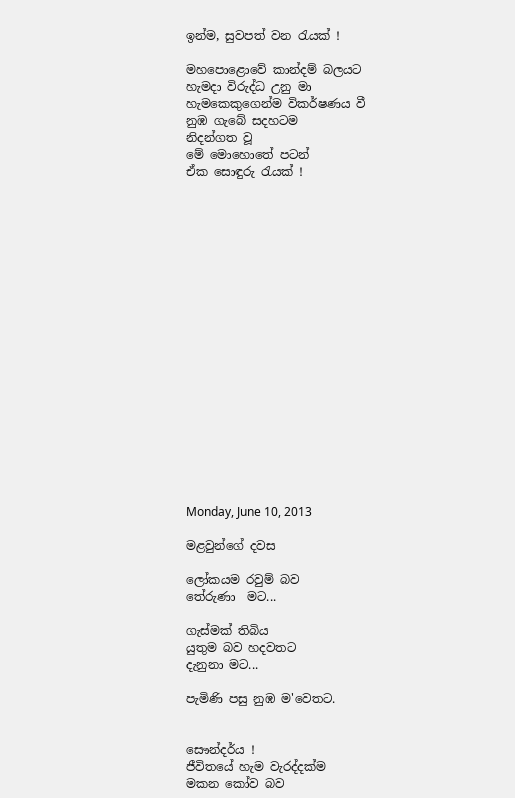ඉන්ම, සුවපත් වන රැයක් !

මහපොළොවේ කාන්දම් බලයට
හැමදා විරුද්ධ උනු මා
හැමකෙකුගෙන්ම විකර්ෂණය වී
නුඹ ගැබේ සදහටම
නිදන්ගත වූ
මේ මොහොතේ පටන්
ඒක සොඳුරු රැයක් !



















Monday, June 10, 2013

මළවුන්ගේ දවස

ලෝකයම රවුම් බව
තේරුණා  මට...

ගැස්මක් තිබිය
යුතුම බව හදවතට
දැනුනා මට...

පැමිණි පසු නුඹ ම'වෙතට.


සෞන්දර්ය !
ජීවිතයේ හැම වැරද්දක්ම
මකන කෝව බව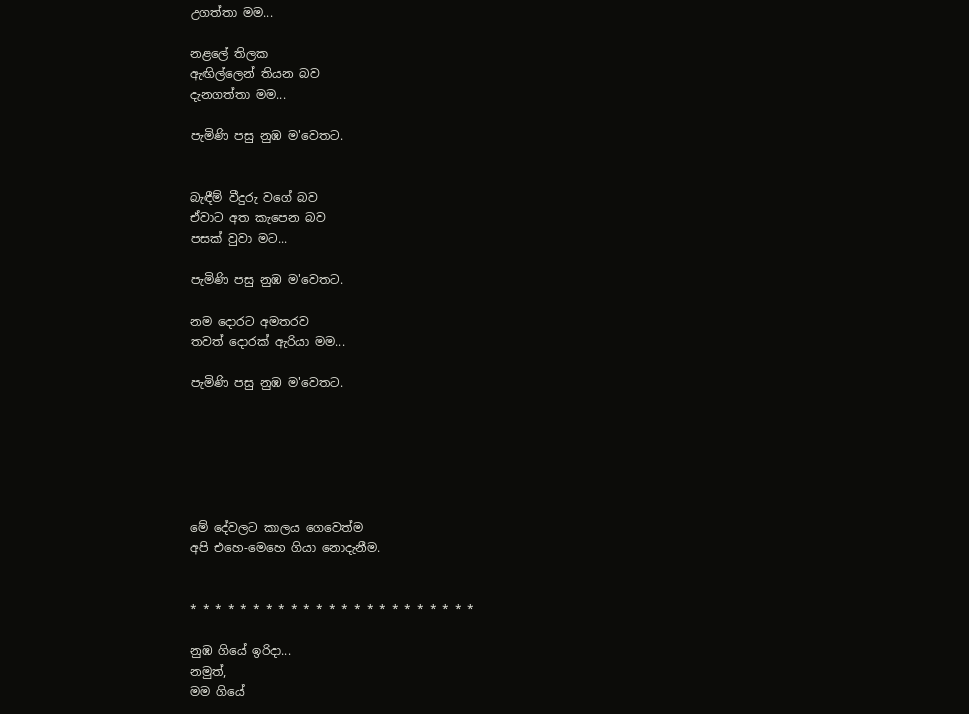උගත්තා මම...

නළලේ තිලක
ඇඟිල්ලෙන් තියන බව
දැනගත්තා මම...

පැමිණි පසු නුඹ ම'වෙතට.


බැඳීම් වීදුරු වගේ බව
ඒවාට අත කැපෙන බව
පසක් වුවා මට...

පැමිණි පසු නුඹ ම'වෙතට.

නම දොරට අමතරව
තවත් දොරක් ඇරියා මම...

පැමිණි පසු නුඹ ම'වෙතට.






මේ දේවලට කාලය ගෙවෙත්ම
අපි එහෙ-මෙහෙ ගියා නොදැනීම.


* * * * * * * * * * * * * * * * * * * * * * *

නුඹ ගියේ ඉරිදා...
නමුත්,
මම ගියේ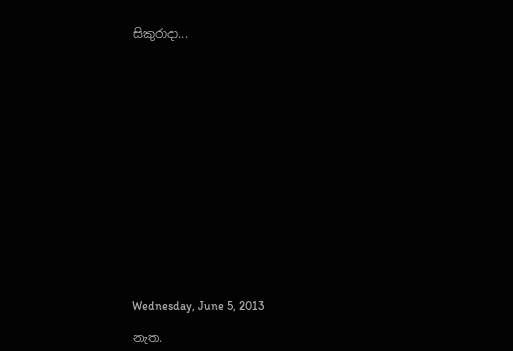සිකුරාදා...
















Wednesday, June 5, 2013

නැත.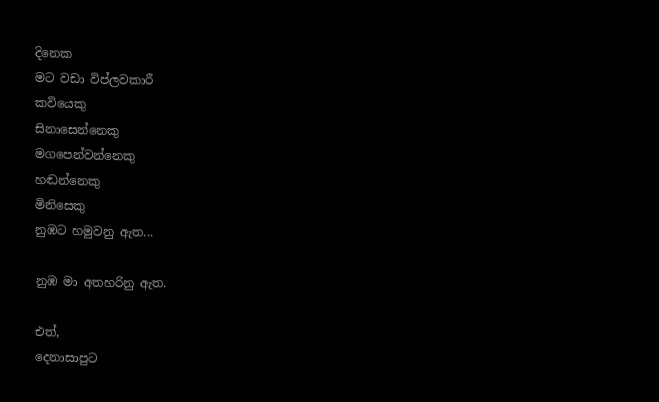දිනෙක
මට වඩා විප්ලවකාරී
කවියෙකු
සිනාසෙන්නෙකු
මගපෙන්වන්නෙකු
හඬන්නෙකු
මිනිසෙකු
නුඹට හමුවනු ඇත...

නුඹ මා අතහරිනු ඇත.

එත්,
දෙනාසාපුට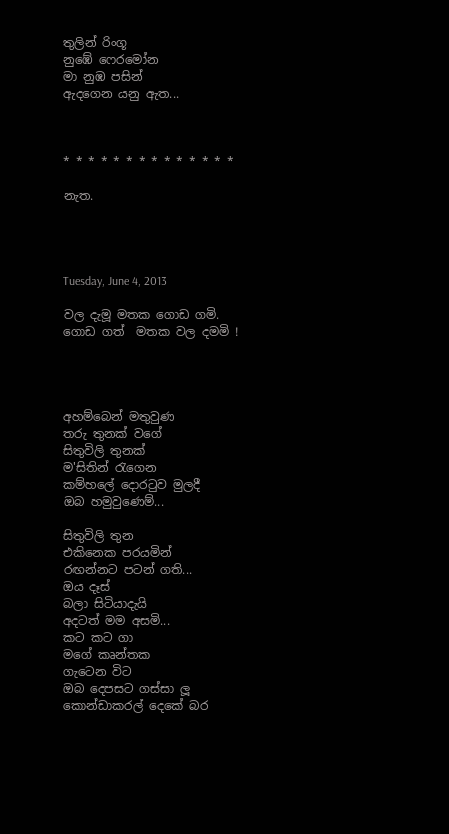තුලින් රිංගූ
නුඹේ ෆෙරමෝන
මා නුඹ පසින්
ඇදගෙන යනු ඇත...



* * * * * * * * * * * * * *

නැත.




Tuesday, June 4, 2013

වල දැමූ මතක ගොඩ ගමි.
ගොඩ ගත්  මතක වල දමමි !




අහම්බෙන් මතුවුණ
තරු තුනක් වගේ
සිතුවිලි තුනක්
ම'සිතින් රැගෙන
කම්හලේ දොරටුව මුලදී
ඔබ හමුවුණෙම්...

සිතුවිලි තුන
එකිනෙක පරයමින්
රඟන්නට පටන් ගති...
ඔය දෑස්
බලා සිටියාදැයි
අදටත් මම අසමි...
කට කට ගා
මගේ කෘන්තක
ගැටෙන විට
ඔබ දෙපසට ගස්සා ලූ
කොන්ඩාකරල් දෙකේ බර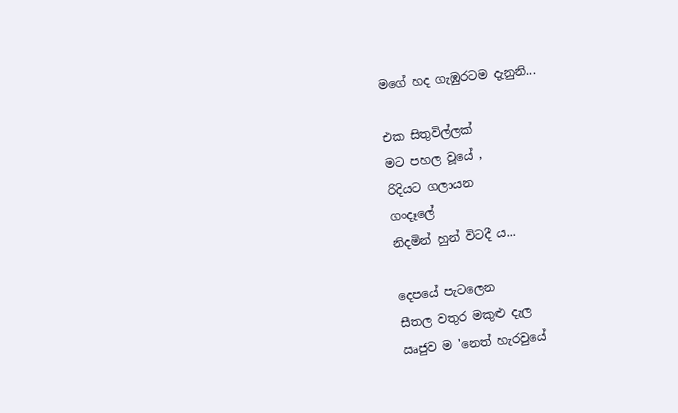මගේ හද ගැඹුරටම දැනුනි...

එක සිතුවිල්ලක්
මට පහල වූයේ ,
රිදියට ගලායන
ගංදෑලේ
නිදමින් හුන් විටදී ය...

දෙපයේ පැටලෙන
සීතල වතුර මකුළු දැල
ඍජුව ම 'නෙත් හැරවුයේ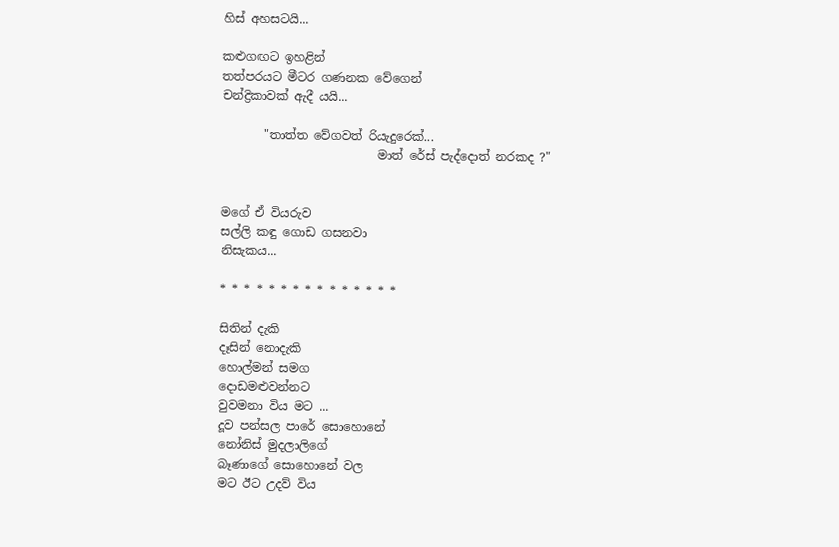හිස් අහසටයි...

කළුගඟට ඉහළින්
තත්පරයට මීටර ගණනක වේගෙන්
චන්ද්‍රිකාවක් ඇදී යයි...

       "තාත්ත වේගවත් රියැදුරෙක්...
                          මාත් රේස් පැද්දොත් නරකද ?"


මගේ ඒ වියරුව
සල්ලි කඳු ගොඩ ගසනවා
නිසැකය...

* * * * * * * * * * * * * * *

සිතින් දැකි
දෑසින් නොදැකි
හොල්මන් සමග
දොඩමළුවන්නට
වුවමනා විය මට ...
දූව පන්සල පාරේ සොහොනේ
නෝනිස් මුදලාලිගේ
බෑණාගේ සොහොනේ වල
මට ඊට උදව් විය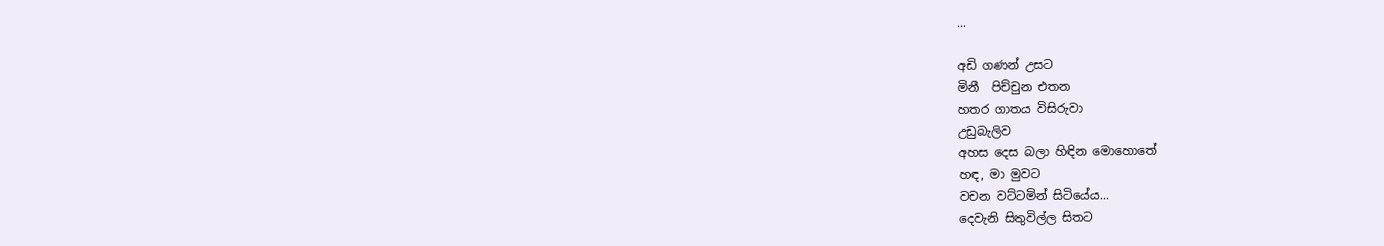...

අඩි ගණන් උසට
මිනී  පිච්චුන එතන
හතර ගාතය විසිරුවා
උඩුබැලිව
අහස දෙස බලා හිඳින මොහොතේ
හඳ, මා මුවට
වචන වට්ටමින් සිටියේය...
දෙවැනි සිතුවිල්ල සිතට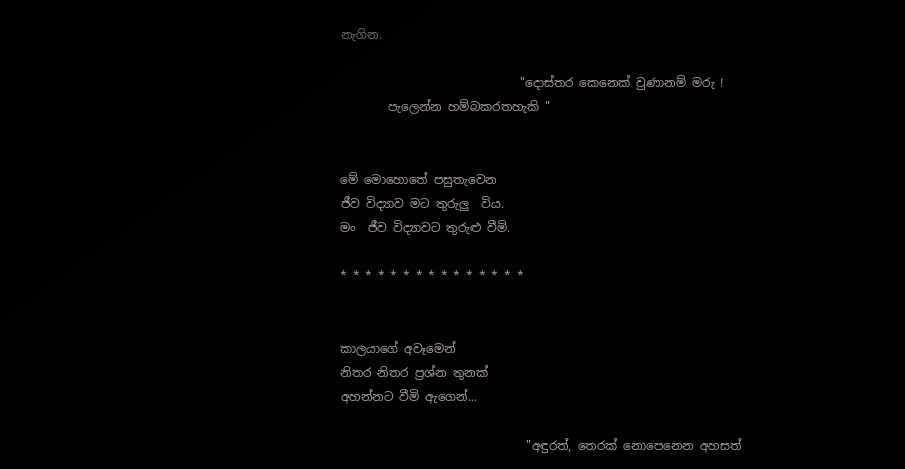නැගින.

                              "දොස්තර කෙනෙක් වුණානම් මරු !
        පැලෙන්න හම්බකරතහැකි "


මේ මොහොතේ පසුතැවෙන
ජීව විද්‍යාව මට තුරුලු  විය.
මං  ජීව විද්‍යාවට තුරුළු වීමි.

* * * * * * * * * * * * * * *


කාලයාගේ අවෑමෙන්
නිතර නිතර ප්‍රශ්න තුනක්
අහන්නට වීමි ඇගෙන්...

                               "අඳුරත්, තෙරක් නොපෙනෙන අහසත්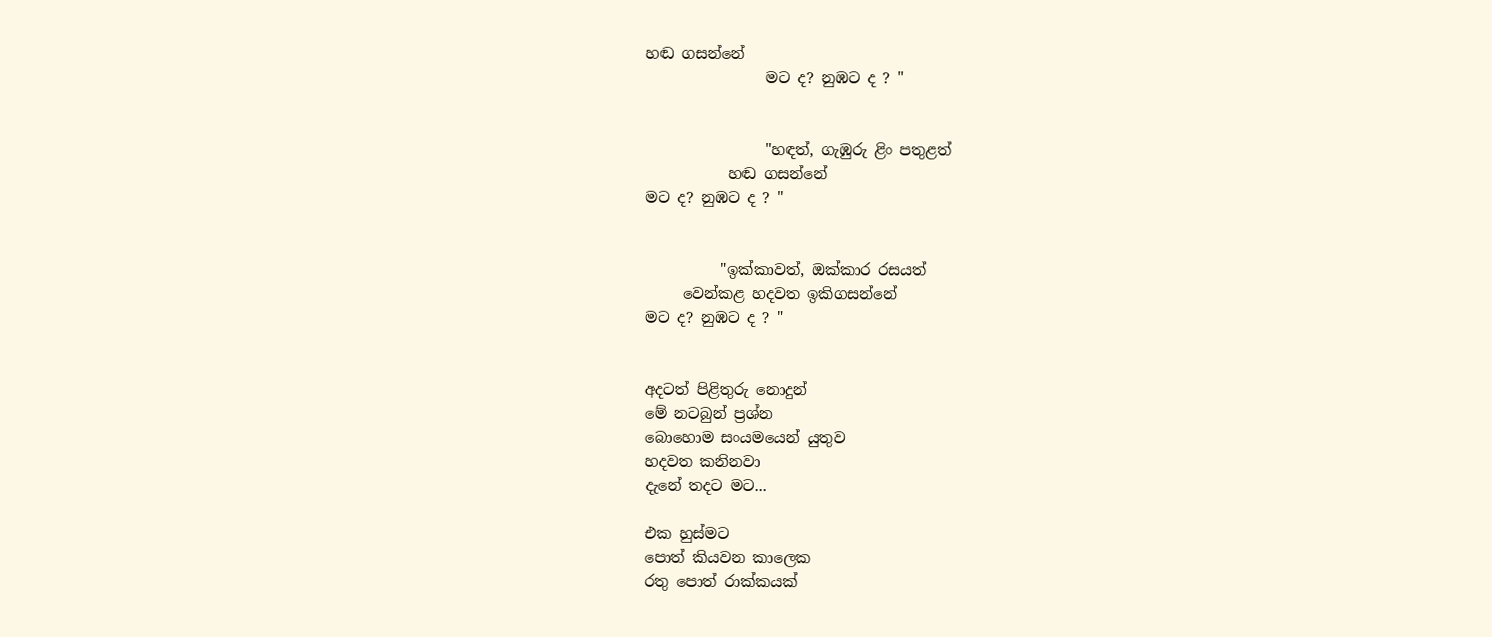හඬ ගසන්නේ
                මට ද? නුඹට ද ? "


                "හඳත්, ගැඹුරු ළිං පතුළත්
           හඬ ගසන්නේ
මට ද? නුඹට ද ? "


          "ඉක්කාවත්, ඔක්කාර රසයත්
     වෙන්කළ හදවත ඉකිගසන්නේ
මට ද? නුඹට ද ? "


අදටත් පිළිතුරු නොදුන්
මේ නටබුන් ප්‍රශ්න
බොහොම සංයමයෙන් යුතුව
හදවත කනිනවා
දැනේ තදට මට...

එක හුස්මට
පොත් කියවන කාලෙක
රතු පොත් රාක්කයක්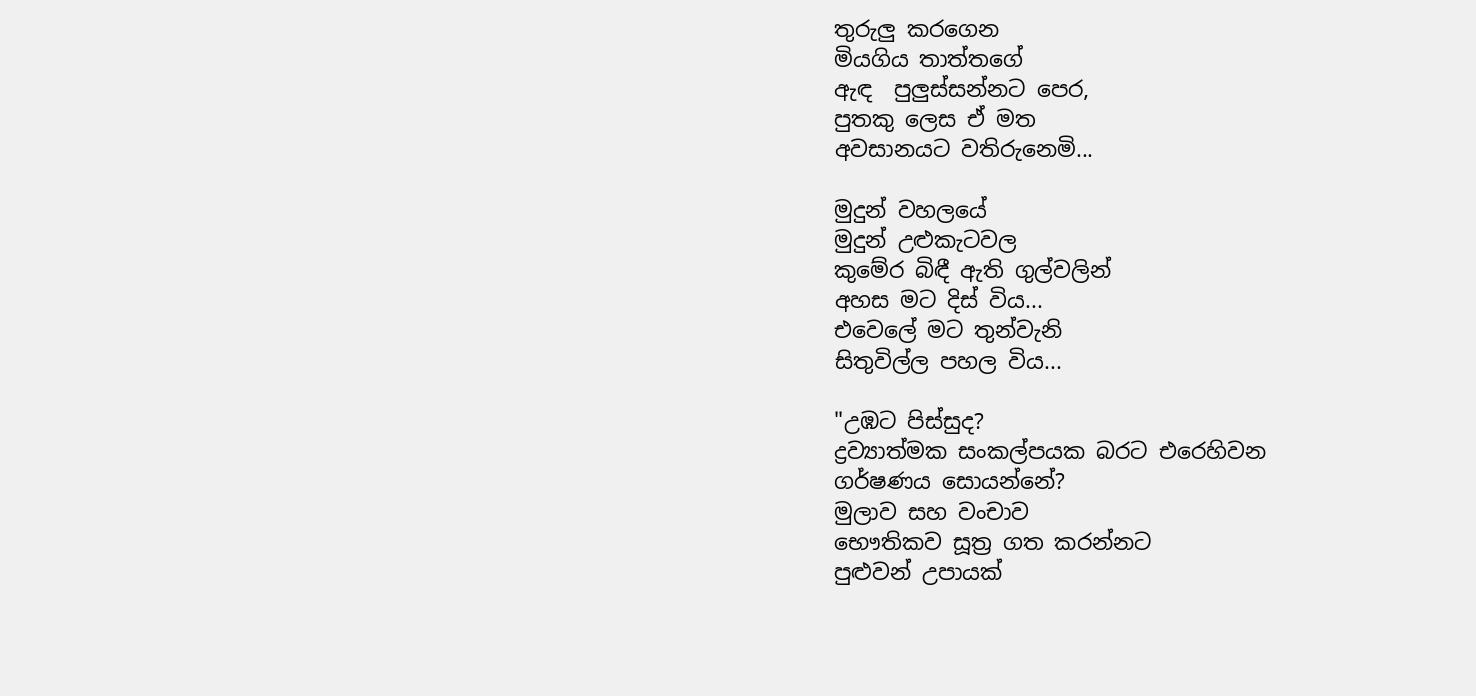තුරුලු කරගෙන
මියගිය තාත්තගේ
ඇඳ  පුලුස්සන්නට පෙර,
පුතකු ලෙස ඒ මත
අවසානයට වතිරුනෙමි...

මුදුන් වහලයේ
මුදුන් උළුකැටවල
කුමේර බිඳී ඇති ගුල්වලින්
අහස මට දිස් විය...
එවෙලේ මට තුන්වැනි
සිතුවිල්ල පහල විය...

"උඹට පිස්සුද?
ද්‍රව්‍යාත්මක සංකල්පයක බරට එරෙහිවන
ගර්ෂණය සොයන්නේ?
මුලාව සහ වංචාව
භෞතිකව සූත්‍ර ගත කරන්නට
පුළුවන් උපායක්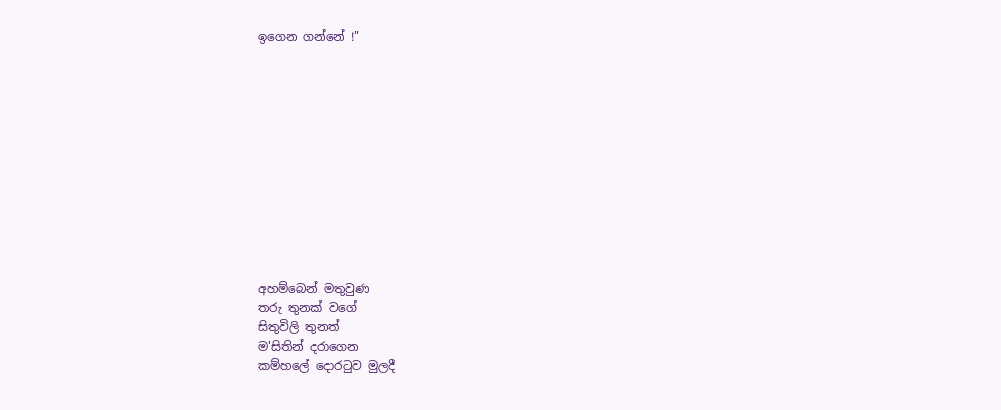ඉගෙන ගන්නේ !"












අහම්බෙන් මතුවුණ
තරු තුනක් වගේ
සිතුවිලි තුනත්
ම'සිතින් දරාගෙන
කම්හලේ දොරටුව මුලදී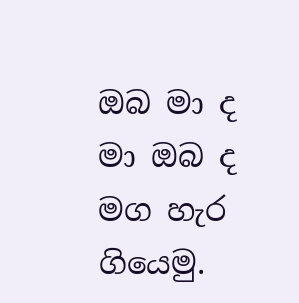ඔබ මා ද
මා ඔබ ද
මග හැර ගියෙමු.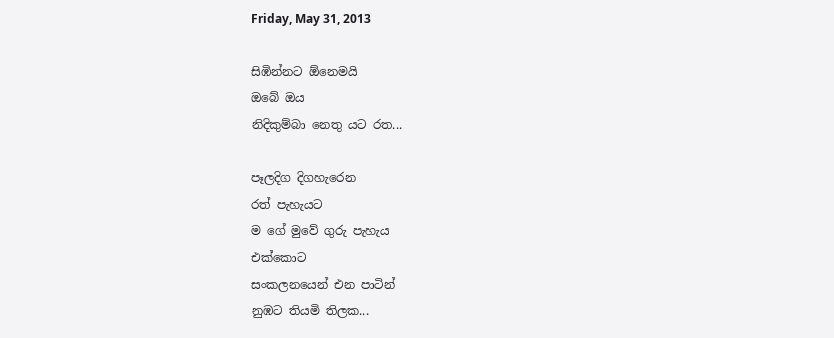Friday, May 31, 2013

සිඹින්නට ඕනෙමයි
ඔබේ ඔය
නිදිකුම්බා නෙතු යට රත...

පෑලදිග දිගහැරෙන
රත් පැහැයට
ම ගේ මුවේ ගුරු පැහැය
එක්කොට
සංකලනයෙන් එන පාටින්
නුඹට තියමි තිලක...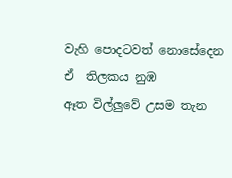වැහි පොදටවත් නොසේදෙන
ඒ  තිලකය නුඹ
ඈත විල්ලුවේ උසම තැන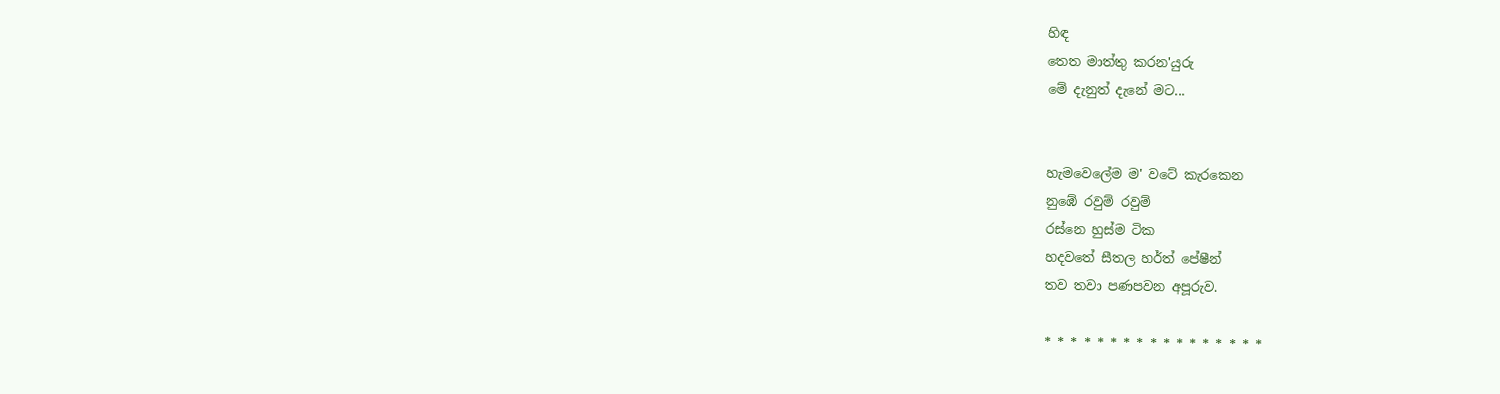හිඳ
තෙත මාත්තු කරන'යුරු
මේ දැනුත් දැනේ මට...


හැමවෙලේම ම' වටේ කැරකෙන
නුඹේ රවුම් රවුම්
රස්නෙ හුස්ම ටික
හදවතේ සීතල හර්ත් පේෂීන්
තව තවා පණපවන අපූරුව.

* * * * * * * * * * * * * * * * *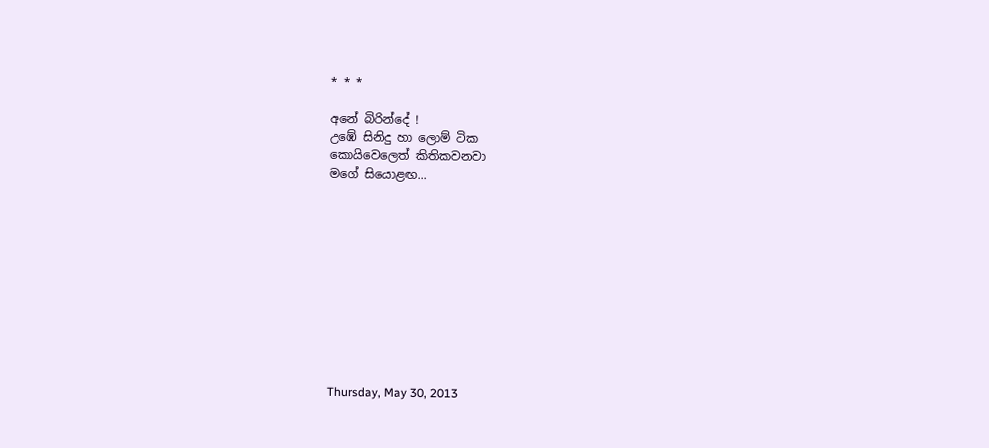* * *

අනේ බිරින්දේ !
උඹේ සිනිදු හා ලොම් ටික
කොයිවෙලෙත් කිතිකවනවා
මගේ සියොළඟ...











Thursday, May 30, 2013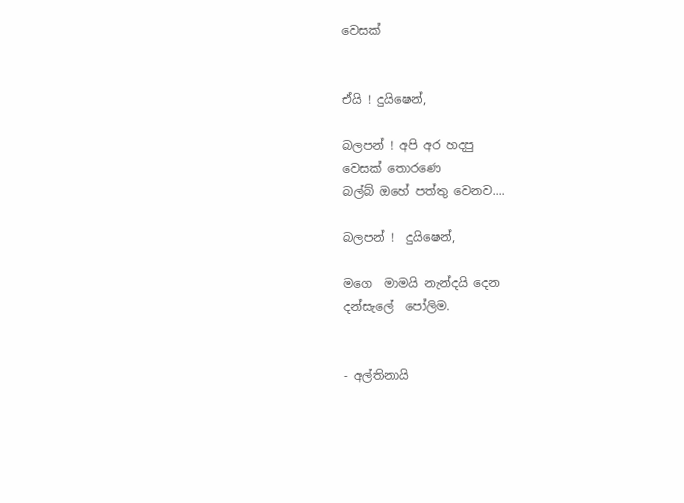වෙසක්


ඒයි ! දුයිෂෙන්,

බලපන් ! අපි අර හදපු
වෙසක් තොරණෙ
බල්බ් ඔහේ පත්තු වෙනව....

බලපන් !  දුයිෂෙන්,

මගෙ  මාමයි නැන්දයි දෙන
දන්සැලේ  පෝලිම.


- අල්තිනායි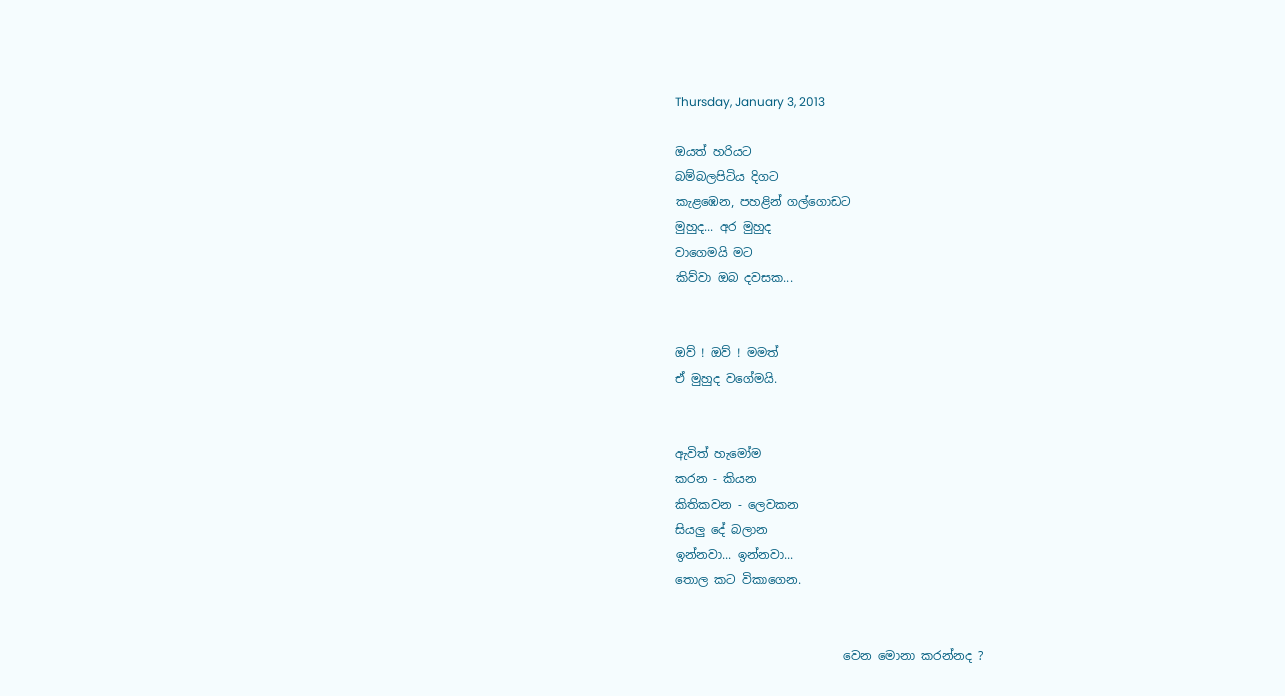Thursday, January 3, 2013

ඔයත් හරියට
බම්බලපිටිය දිගට
කැළඹෙන, පහළින් ගල්ගොඩට
මුහුද... අර මුහුද
වාගෙමයි මට
කිව්වා ඔබ දවසක...


ඔව් ! ඔව් ! මමත්
ඒ මුහුද වගේමයි.


ඇවිත් හැමෝම
කරන - කියන
කිතිකවන - ලෙවකන
සියලු දේ බලාන
ඉන්නවා... ඉන්නවා...
තොල කට විකාගෙන.


                            වෙන මොනා කරන්නද ?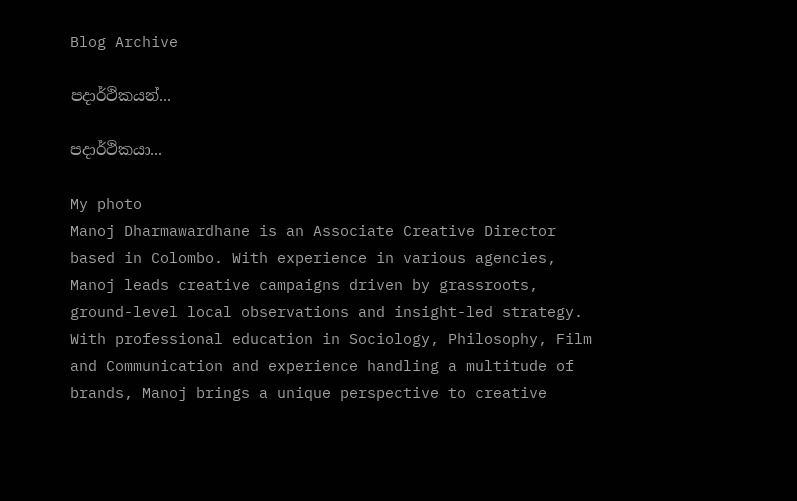Blog Archive

පදාර්ථිකයන්...

පදාර්ථිකයා...

My photo
Manoj Dharmawardhane is an Associate Creative Director based in Colombo. With experience in various agencies, Manoj leads creative campaigns driven by grassroots, ground-level local observations and insight-led strategy. With professional education in Sociology, Philosophy, Film and Communication and experience handling a multitude of brands, Manoj brings a unique perspective to creative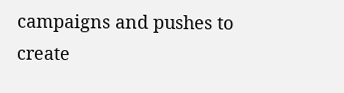campaigns and pushes to create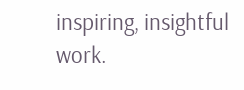inspiring, insightful work.